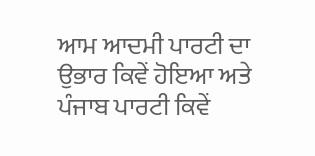ਆਮ ਆਦਮੀ ਪਾਰਟੀ ਦਾ ਉਭਾਰ ਕਿਵੇਂ ਹੋਇਆ ਅਤੇ ਪੰਜਾਬ ਪਾਰਟੀ ਕਿਵੇਂ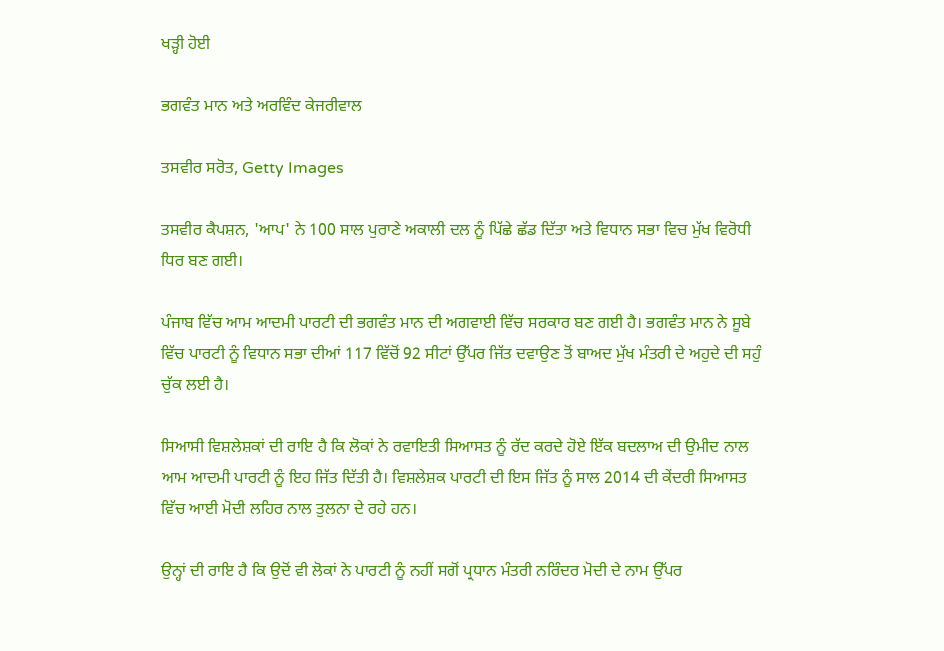ਖੜ੍ਹੀ ਹੋਈ

ਭਗਵੰਤ ਮਾਨ ਅਤੇ ਅਰਵਿੰਦ ਕੇਜਰੀਵਾਲ

ਤਸਵੀਰ ਸਰੋਤ, Getty Images

ਤਸਵੀਰ ਕੈਪਸ਼ਨ, 'ਆਪ' ਨੇ 100 ਸਾਲ ਪੁਰਾਣੇ ਅਕਾਲੀ ਦਲ ਨੂੰ ਪਿੱਛੇ ਛੱਡ ਦਿੱਤਾ ਅਤੇ ਵਿਧਾਨ ਸਭਾ ਵਿਚ ਮੁੱਖ ਵਿਰੋਧੀ ਧਿਰ ਬਣ ਗਈ।

ਪੰਜਾਬ ਵਿੱਚ ਆਮ ਆਦਮੀ ਪਾਰਟੀ ਦੀ ਭਗਵੰਤ ਮਾਨ ਦੀ ਅਗਵਾਈ ਵਿੱਚ ਸਰਕਾਰ ਬਣ ਗਈ ਹੈ। ਭਗਵੰਤ ਮਾਨ ਨੇ ਸੂਬੇ ਵਿੱਚ ਪਾਰਟੀ ਨੂੰ ਵਿਧਾਨ ਸਭਾ ਦੀਆਂ 117 ਵਿੱਚੋਂ 92 ਸੀਟਾਂ ਉੱਪਰ ਜਿੱਤ ਦਵਾਉਣ ਤੋਂ ਬਾਅਦ ਮੁੱਖ ਮੰਤਰੀ ਦੇ ਅਹੁਦੇ ਦੀ ਸਹੁੰ ਚੁੱਕ ਲਈ ਹੈ।

ਸਿਆਸੀ ਵਿਸ਼ਲੇਸ਼ਕਾਂ ਦੀ ਰਾਇ ਹੈ ਕਿ ਲੋਕਾਂ ਨੇ ਰਵਾਇਤੀ ਸਿਆਸਤ ਨੂੰ ਰੱਦ ਕਰਦੇ ਹੋਏ ਇੱਕ ਬਦਲਾਅ ਦੀ ਉਮੀਦ ਨਾਲ ਆਮ ਆਦਮੀ ਪਾਰਟੀ ਨੂੰ ਇਹ ਜਿੱਤ ਦਿੱਤੀ ਹੈ। ਵਿਸ਼ਲੇਸ਼ਕ ਪਾਰਟੀ ਦੀ ਇਸ ਜਿੱਤ ਨੂੰ ਸਾਲ 2014 ਦੀ ਕੇਂਦਰੀ ਸਿਆਸਤ ਵਿੱਚ ਆਈ ਮੋਦੀ ਲਹਿਰ ਨਾਲ ਤੁਲਨਾ ਦੇ ਰਹੇ ਹਨ।

ਉਨ੍ਹਾਂ ਦੀ ਰਾਇ ਹੈ ਕਿ ਉਦੋਂ ਵੀ ਲੋਕਾਂ ਨੇ ਪਾਰਟੀ ਨੂੰ ਨਹੀਂ ਸਗੋਂ ਪ੍ਰਧਾਨ ਮੰਤਰੀ ਨਰਿੰਦਰ ਮੋਦੀ ਦੇ ਨਾਮ ਉੱਪਰ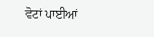ਵੋਟਾਂ ਪਾਈਆਂ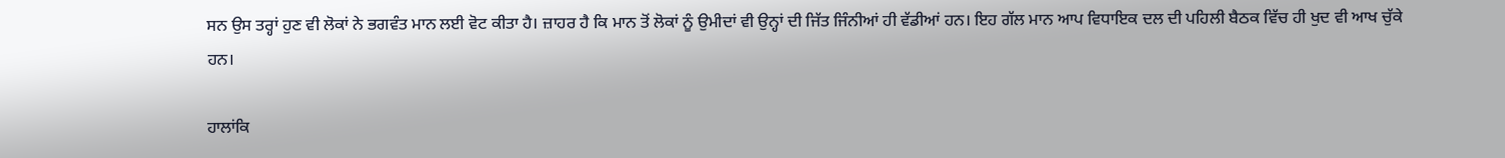ਸਨ ਉਸ ਤਰ੍ਹਾਂ ਹੁਣ ਵੀ ਲੋਕਾਂ ਨੇ ਭਗਵੰਤ ਮਾਨ ਲਈ ਵੋਟ ਕੀਤਾ ਹੈ। ਜ਼ਾਹਰ ਹੈ ਕਿ ਮਾਨ ਤੋਂ ਲੋਕਾਂ ਨੂੰ ਉਮੀਦਾਂ ਵੀ ਉਨ੍ਹਾਂ ਦੀ ਜਿੱਤ ਜਿੰਨੀਆਂ ਹੀ ਵੱਡੀਆਂ ਹਨ। ਇਹ ਗੱਲ ਮਾਨ ਆਪ ਵਿਧਾਇਕ ਦਲ ਦੀ ਪਹਿਲੀ ਬੈਠਕ ਵਿੱਚ ਹੀ ਖੁਦ ਵੀ ਆਖ ਚੁੱਕੇ ਹਨ।

ਹਾਲਾਂਕਿ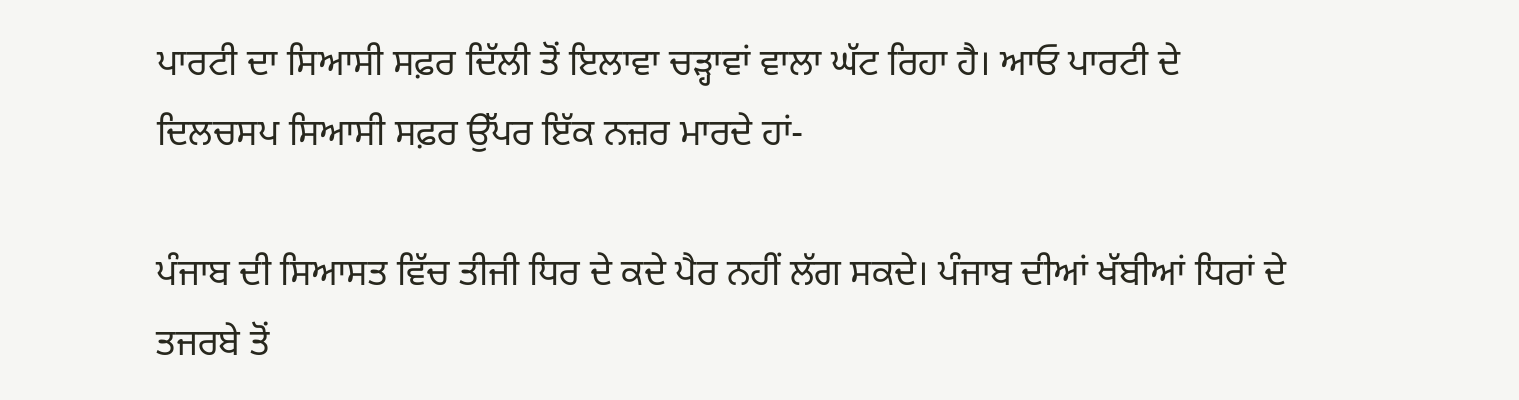ਪਾਰਟੀ ਦਾ ਸਿਆਸੀ ਸਫ਼ਰ ਦਿੱਲੀ ਤੋਂ ਇਲਾਵਾ ਚੜ੍ਹਾਵਾਂ ਵਾਲਾ ਘੱਟ ਰਿਹਾ ਹੈ। ਆਓ ਪਾਰਟੀ ਦੇ ਦਿਲਚਸਪ ਸਿਆਸੀ ਸਫ਼ਰ ਉੱਪਰ ਇੱਕ ਨਜ਼ਰ ਮਾਰਦੇ ਹਾਂ-

ਪੰਜਾਬ ਦੀ ਸਿਆਸਤ ਵਿੱਚ ਤੀਜੀ ਧਿਰ ਦੇ ਕਦੇ ਪੈਰ ਨਹੀਂ ਲੱਗ ਸਕਦੇ। ਪੰਜਾਬ ਦੀਆਂ ਖੱਬੀਆਂ ਧਿਰਾਂ ਦੇ ਤਜਰਬੇ ਤੋਂ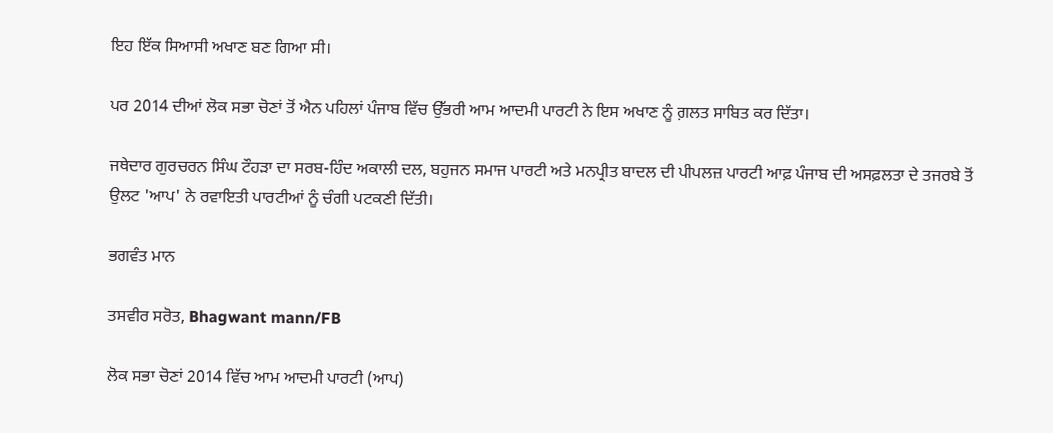ਇਹ ਇੱਕ ਸਿਆਸੀ ਅਖਾਣ ਬਣ ਗਿਆ ਸੀ।

ਪਰ 2014 ਦੀਆਂ ਲੋਕ ਸਭਾ ਚੋਣਾਂ ਤੋਂ ਐਨ ਪਹਿਲਾਂ ਪੰਜਾਬ ਵਿੱਚ ਉੱਭਰੀ ਆਮ ਆਦਮੀ ਪਾਰਟੀ ਨੇ ਇਸ ਅਖਾਣ ਨੂੰ ਗ਼ਲਤ ਸਾਬਿਤ ਕਰ ਦਿੱਤਾ।

ਜਥੇਦਾਰ ਗੁਰਚਰਨ ਸਿੰਘ ਟੌਹੜਾ ਦਾ ਸਰਬ-ਹਿੰਦ ਅਕਾਲੀ ਦਲ, ਬਹੁਜਨ ਸਮਾਜ ਪਾਰਟੀ ਅਤੇ ਮਨਪ੍ਰੀਤ ਬਾਦਲ ਦੀ ਪੀਪਲਜ਼ ਪਾਰਟੀ ਆਫ਼ ਪੰਜਾਬ ਦੀ ਅਸਫ਼ਲਤਾ ਦੇ ਤਜਰਬੇ ਤੋਂ ਉਲਟ 'ਆਪ' ਨੇ ਰਵਾਇਤੀ ਪਾਰਟੀਆਂ ਨੂੰ ਚੰਗੀ ਪਟਕਣੀ ਦਿੱਤੀ।

ਭਗਵੰਤ ਮਾਨ

ਤਸਵੀਰ ਸਰੋਤ, Bhagwant mann/FB

ਲੋਕ ਸਭਾ ਚੋਣਾਂ 2014 ਵਿੱਚ ਆਮ ਆਦਮੀ ਪਾਰਟੀ (ਆਪ)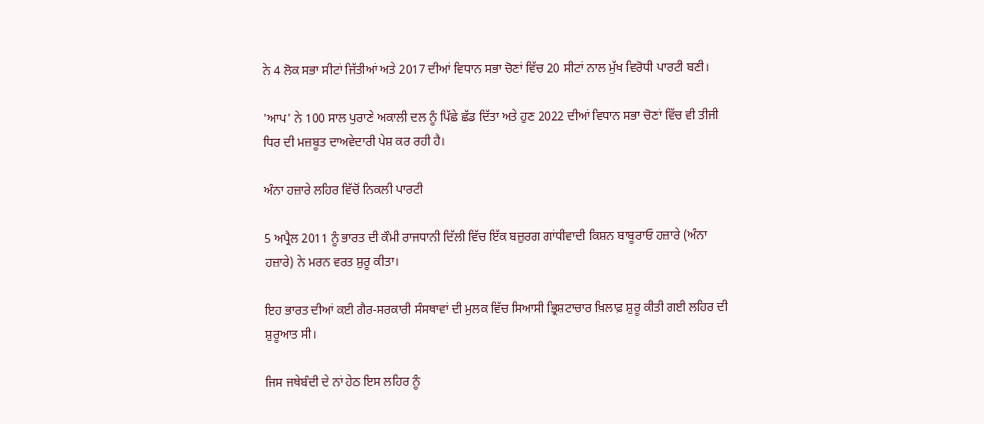ਨੇ 4 ਲੋਕ ਸਭਾ ਸੀਟਾਂ ਜਿੱਤੀਆਂ ਅਤੇ 2017 ਦੀਆਂ ਵਿਧਾਨ ਸਭਾ ਚੋਣਾਂ ਵਿੱਚ 20 ਸੀਟਾਂ ਨਾਲ ਮੁੱਖ ਵਿਰੋਧੀ ਪਾਰਟੀ ਬਣੀ।

'ਆਪ' ਨੇ 100 ਸਾਲ ਪੁਰਾਣੇ ਅਕਾਲੀ ਦਲ ਨੂੰ ਪਿੱਛੇ ਛੱਡ ਦਿੱਤਾ ਅਤੇ ਹੁਣ 2022 ਦੀਆਂ ਵਿਧਾਨ ਸਭਾ ਚੋਣਾਂ ਵਿੱਚ ਵੀ ਤੀਜੀ ਧਿਰ ਦੀ ਮਜ਼ਬੂਤ ਦਾਅਵੇਦਾਰੀ ਪੇਸ਼ ਕਰ ਰਹੀ ਹੈ।

ਅੰਨਾ ਹਜ਼ਾਰੇ ਲਹਿਰ ਵਿੱਚੋਂ ਨਿਕਲੀ ਪਾਰਟੀ

5 ਅਪ੍ਰੈਲ 2011 ਨੂੰ ਭਾਰਤ ਦੀ ਕੌਮੀ ਰਾਜਧਾਨੀ ਦਿੱਲੀ ਵਿੱਚ ਇੱਕ ਬਜ਼ੁਰਗ ਗਾਂਧੀਵਾਦੀ ਕਿਸ਼ਨ ਬਾਬੂਰਾਓ ਹਜ਼ਾਰੇ (ਅੰਨਾ ਹਜ਼ਾਰੇ) ਨੇ ਮਰਨ ਵਰਤ ਸ਼ੁਰੂ ਕੀਤਾ।

ਇਹ ਭਾਰਤ ਦੀਆਂ ਕਈ ਗੈਰ-ਸਰਕਾਰੀ ਸੰਸਥਾਵਾਂ ਦੀ ਮੁਲਕ ਵਿੱਚ ਸਿਆਸੀ ਭ੍ਰਿਸ਼ਟਾਚਾਰ ਖ਼ਿਲਾਫ਼ ਸ਼ੁਰੂ ਕੀਤੀ ਗਈ ਲਹਿਰ ਦੀ ਸ਼ੁਰੂਆਤ ਸੀ।

ਜਿਸ ਜਥੇਬੰਦੀ ਦੇ ਨਾਂ ਹੇਠ ਇਸ ਲਹਿਰ ਨੂੰ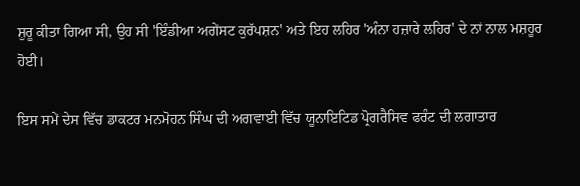ਸ਼ੁਰੂ ਕੀਤਾ ਗਿਆ ਸੀ, ਉਹ ਸੀ 'ਇੰਡੀਆ ਅਗੇਂਸਟ ਕੁਰੱਪਸ਼ਨ' ਅਤੇ ਇਹ ਲਹਿਰ 'ਅੰਨਾ ਹਜ਼ਾਰੇ ਲਹਿਰ' ਦੇ ਨਾਂ ਨਾਲ ਮਸ਼ਹੂਰ ਹੋਈ।

ਇਸ ਸਮੇਂ ਦੇਸ ਵਿੱਚ ਡਾਕਟਰ ਮਨਮੋਹਨ ਸਿੰਘ ਦੀ ਅਗਵਾਈ ਵਿੱਚ ਯੂਨਾਇਟਿਡ ਪ੍ਰੋਗਰੈਸਿਵ ਫਰੰਟ ਦੀ ਲਗਾਤਾਰ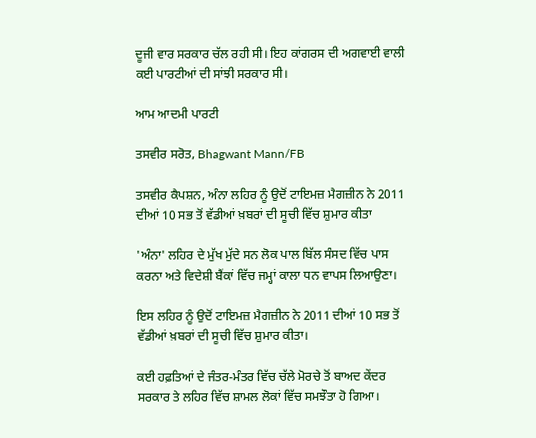ਦੂਜੀ ਵਾਰ ਸਰਕਾਰ ਚੱਲ ਰਹੀ ਸੀ। ਇਹ ਕਾਂਗਰਸ ਦੀ ਅਗਵਾਈ ਵਾਲੀ ਕਈ ਪਾਰਟੀਆਂ ਦੀ ਸਾਂਝੀ ਸਰਕਾਰ ਸੀ।

ਆਮ ਆਦਮੀ ਪਾਰਟੀ

ਤਸਵੀਰ ਸਰੋਤ, Bhagwant Mann/FB

ਤਸਵੀਰ ਕੈਪਸ਼ਨ, ਅੰਨਾ ਲਹਿਰ ਨੂੰ ਉਦੋਂ ਟਾਇਮਜ਼ ਮੈਗਜ਼ੀਨ ਨੇ 2011 ਦੀਆਂ 10 ਸਭ ਤੋਂ ਵੱਡੀਆਂ ਖ਼ਬਰਾਂ ਦੀ ਸੂਚੀ ਵਿੱਚ ਸ਼ੁਮਾਰ ਕੀਤਾ

'ਅੰਨਾ' ਲਹਿਰ ਦੇ ਮੁੱਖ ਮੁੱਦੇ ਸਨ ਲੋਕ ਪਾਲ ਬਿੱਲ ਸੰਸਦ ਵਿੱਚ ਪਾਸ ਕਰਨਾ ਅਤੇ ਵਿਦੇਸ਼ੀ ਬੈਂਕਾਂ ਵਿੱਚ ਜਮ੍ਹਾਂ ਕਾਲਾ ਧਨ ਵਾਪਸ ਲਿਆਉਣਾ।

ਇਸ ਲਹਿਰ ਨੂੰ ਉਦੋਂ ਟਾਇਮਜ਼ ਮੈਗਜ਼ੀਨ ਨੇ 2011 ਦੀਆਂ 10 ਸਭ ਤੋਂ ਵੱਡੀਆਂ ਖ਼ਬਰਾਂ ਦੀ ਸੂਚੀ ਵਿੱਚ ਸ਼ੁਮਾਰ ਕੀਤਾ।

ਕਈ ਹਫ਼ਤਿਆਂ ਦੇ ਜੰਤਰ-ਮੰਤਰ ਵਿੱਚ ਚੱਲੇ ਮੋਰਚੇ ਤੋਂ ਬਾਅਦ ਕੇਂਦਰ ਸਰਕਾਰ ਤੇ ਲਹਿਰ ਵਿੱਚ ਸ਼ਾਮਲ ਲੋਕਾਂ ਵਿੱਚ ਸਮਝੌਤਾ ਹੋ ਗਿਆ।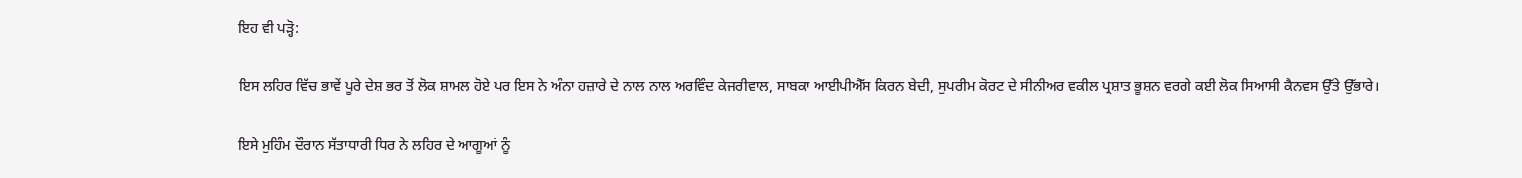ਇਹ ਵੀ ਪੜ੍ਹੋ:

ਇਸ ਲਹਿਰ ਵਿੱਚ ਭਾਵੇਂ ਪੂਰੇ ਦੇਸ਼ ਭਰ ਤੋਂ ਲੋਕ ਸ਼ਾਮਲ ਹੋਏ ਪਰ ਇਸ ਨੇ ਅੰਨਾ ਹਜ਼ਾਰੇ ਦੇ ਨਾਲ ਨਾਲ ਅਰਵਿੰਦ ਕੇਜਰੀਵਾਲ, ਸਾਬਕਾ ਆਈਪੀਐੱਸ ਕਿਰਨ ਬੇਦੀ, ਸੁਪਰੀਮ ਕੋਰਟ ਦੇ ਸੀਨੀਅਰ ਵਕੀਲ ਪ੍ਰਸ਼ਾਤ ਭੂਸ਼ਨ ਵਰਗੇ ਕਈ ਲੋਕ ਸਿਆਸੀ ਕੈਨਵਸ ਉੱਤੇ ਉੱਭਾਰੇ।

ਇਸੇ ਮੁਹਿੰਮ ਦੌਰਾਨ ਸੱਤਾਧਾਰੀ ਧਿਰ ਨੇ ਲਹਿਰ ਦੇ ਆਗੂਆਂ ਨੂੰ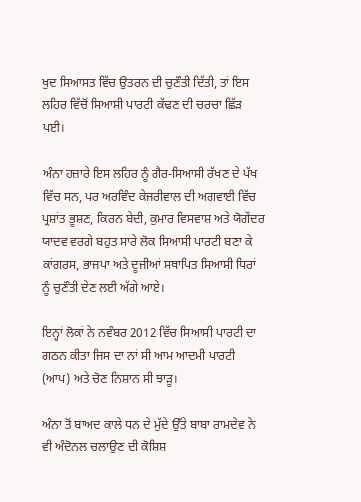ਖੁਦ ਸਿਆਸਤ ਵਿੱਚ ਉਤਰਨ ਦੀ ਚੁਣੌਤੀ ਦਿੱਤੀ, ਤਾਂ ਇਸ ਲਹਿਰ ਵਿੱਚੋਂ ਸਿਆਸੀ ਪਾਰਟੀ ਕੱਢਣ ਦੀ ਚਰਚਾ ਛਿੱੜ ਪਈ।

ਅੰਨਾ ਹਜ਼ਾਰੇ ਇਸ ਲਹਿਰ ਨੂੰ ਗੈਰ-ਸਿਆਸੀ ਰੱਖਣ ਦੇ ਪੱਖ ਵਿੱਚ ਸਨ, ਪਰ ਅਰਵਿੰਦ ਕੇਜਰੀਵਾਲ ਦੀ ਅਗਵਾਈ ਵਿੱਚ ਪ੍ਰਸ਼ਾਂਤ ਭੂਸ਼ਣ, ਕਿਰਨ ਬੇਦੀ, ਕੁਮਾਰ ਵਿਸਵਾਸ਼ ਅਤੇ ਯੋਗੇਂਦਰ ਯਾਦਵ ਵਰਗੇ ਬਹੁਤ ਸਾਰੇ ਲੋਕ ਸਿਆਸੀ ਪਾਰਟੀ ਬਣਾ ਕੇ ਕਾਂਗਰਸ, ਭਾਜਪਾ ਅਤੇ ਦੂਜੀਆਂ ਸਥਾਪਿਤ ਸਿਆਸੀ ਧਿਰਾਂ ਨੂੰ ਚੁਣੌਤੀ ਦੇਣ ਲਈ ਅੱਗੇ ਆਏ।

ਇਨ੍ਹਾਂ ਲੋਕਾਂ ਨੇ ਨਵੰਬਰ 2012 ਵਿੱਚ ਸਿਆਸੀ ਪਾਰਟੀ ਦਾ ਗਠਨ ਕੀਤਾ ਜਿਸ ਦਾ ਨਾਂ ਸੀ ਆਮ ਆਦਮੀ ਪਾਰਟੀ (ਆਪ) ਅਤੇ ਚੋਣ ਨਿਸ਼ਾਨ ਸੀ ਝਾੜੂ।

ਅੰਨਾ ਤੋਂ ਬਾਅਦ ਕਾਲੇ ਧਨ ਦੇ ਮੁੱਦੇ ਉੱਤੇ ਬਾਬਾ ਰਾਮਦੇਵ ਨੇ ਵੀ ਅੰਦੋਨਲ ਚਲਾਉਣ ਦੀ ਕੋਸ਼ਿਸ਼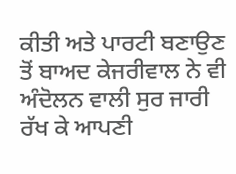ਕੀਤੀ ਅਤੇ ਪਾਰਟੀ ਬਣਾਉਣ ਤੋਂ ਬਾਅਦ ਕੇਜਰੀਵਾਲ ਨੇ ਵੀ ਅੰਦੋਲਨ ਵਾਲੀ ਸੁਰ ਜਾਰੀ ਰੱਖ ਕੇ ਆਪਣੀ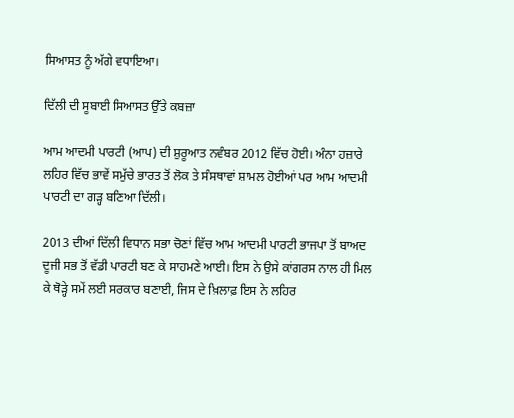ਸਿਆਸਤ ਨੂੰ ਅੱਗੇ ਵਧਾਇਆ।

ਦਿੱਲੀ ਦੀ ਸੂਬਾਈ ਸਿਆਸਤ ਉੱਤੇ ਕਬਜ਼ਾ

ਆਮ ਆਦਮੀ ਪਾਰਟੀ (ਆਪ) ਦੀ ਸ਼ੁਰੂਆਤ ਨਵੰਬਰ 2012 ਵਿੱਚ ਹੋਈ। ਅੰਨਾ ਹਜ਼ਾਰੇ ਲਹਿਰ ਵਿੱਚ ਭਾਵੇਂ ਸਮੁੱਚੇ ਭਾਰਤ ਤੋਂ ਲੋਕ ਤੇ ਸੰਸਥਾਵਾਂ ਸ਼ਾਮਲ ਹੋਈਆਂ ਪਰ ਆਮ ਆਦਮੀ ਪਾਰਟੀ ਦਾ ਗੜ੍ਹ ਬਣਿਆ ਦਿੱਲੀ।

2013 ਦੀਆਂ ਦਿੱਲੀ ਵਿਧਾਨ ਸਭਾ ਚੋਣਾਂ ਵਿੱਚ ਆਮ ਆਦਮੀ ਪਾਰਟੀ ਭਾਜਪਾ ਤੋਂ ਬਾਅਦ ਦੂਜੀ ਸਭ ਤੋਂ ਵੱਡੀ ਪਾਰਟੀ ਬਣ ਕੇ ਸਾਹਮਣੇ ਆਈ। ਇਸ ਨੇ ਉਸੇ ਕਾਂਗਰਸ ਨਾਲ ਹੀ ਮਿਲ ਕੇ ਥੋੜ੍ਹੇ ਸਮੇਂ ਲਈ ਸਰਕਾਰ ਬਣਾਈ, ਜਿਸ ਦੇ ਖ਼ਿਲਾਫ਼ ਇਸ ਨੇ ਲਹਿਰ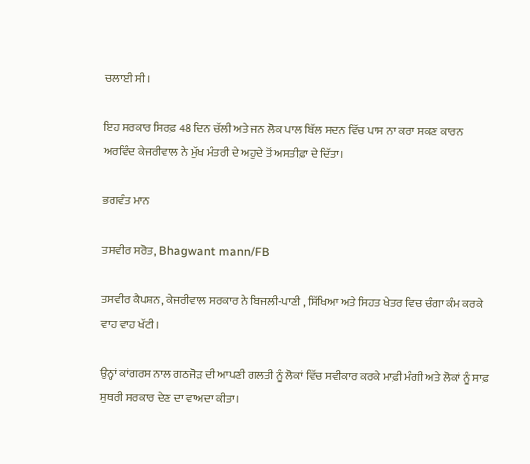ਚਲਾਈ ਸੀ।

ਇਹ ਸਰਕਾਰ ਸਿਰਫ਼ 48 ਦਿਨ ਚੱਲੀ ਅਤੇ ਜਨ ਲੋਕ ਪਾਲ ਬਿੱਲ ਸਦਨ ਵਿੱਚ ਪਾਸ ਨਾ ਕਰਾ ਸਕਣ ਕਾਰਨ ਅਰਵਿੰਦ ਕੇਜਰੀਵਾਲ ਨੇ ਮੁੱਖ ਮੰਤਰੀ ਦੇ ਅਹੁਦੇ ਤੋਂ ਅਸਤੀਫ਼ਾ ਦੇ ਦਿੱਤਾ।

ਭਗਵੰਤ ਮਾਨ

ਤਸਵੀਰ ਸਰੋਤ, Bhagwant mann/FB

ਤਸਵੀਰ ਕੈਪਸ਼ਨ, ਕੇਜਰੀਵਾਲ ਸਰਕਾਰ ਨੇ ਬਿਜਲੀ-ਪਾਣੀ , ਸਿੱਖਿਆ ਅਤੇ ਸਿਹਤ ਖੇਤਰ ਵਿਚ ਚੰਗਾ ਕੰਮ ਕਰਕੇ ਵਾਹ ਵਾਹ ਖੱਟੀ।

ਉਨ੍ਹਾਂ ਕਾਂਗਰਸ ਨਾਲ ਗਠਜੋੜ ਦੀ ਆਪਣੀ ਗਲਤੀ ਨੂੰ ਲੋਕਾਂ ਵਿੱਚ ਸਵੀਕਾਰ ਕਰਕੇ ਮਾਫ਼ੀ ਮੰਗੀ ਅਤੇ ਲੋਕਾਂ ਨੂੰ ਸਾਫ਼ ਸੁਥਰੀ ਸਰਕਾਰ ਦੇਣ ਦਾ ਵਾਅਦਾ ਕੀਤਾ।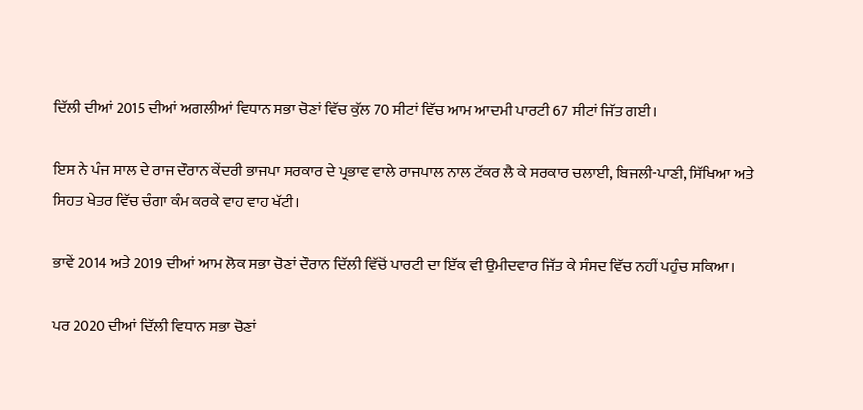ਦਿੱਲੀ ਦੀਆਂ 2015 ਦੀਆਂ ਅਗਲੀਆਂ ਵਿਧਾਨ ਸਭਾ ਚੋਣਾਂ ਵਿੱਚ ਕੁੱਲ 70 ਸੀਟਾਂ ਵਿੱਚ ਆਮ ਆਦਮੀ ਪਾਰਟੀ 67 ਸੀਟਾਂ ਜਿੱਤ ਗਈ।

ਇਸ ਨੇ ਪੰਜ ਸਾਲ ਦੇ ਰਾਜ ਦੌਰਾਨ ਕੇਂਦਰੀ ਭਾਜਪਾ ਸਰਕਾਰ ਦੇ ਪ੍ਰਭਾਵ ਵਾਲੇ ਰਾਜਪਾਲ ਨਾਲ ਟੱਕਰ ਲੈ ਕੇ ਸਰਕਾਰ ਚਲਾਈ, ਬਿਜਲੀ-ਪਾਣੀ, ਸਿੱਖਿਆ ਅਤੇ ਸਿਹਤ ਖੇਤਰ ਵਿੱਚ ਚੰਗਾ ਕੰਮ ਕਰਕੇ ਵਾਹ ਵਾਹ ਖੱਟੀ।

ਭਾਵੇਂ 2014 ਅਤੇ 2019 ਦੀਆਂ ਆਮ ਲੋਕ ਸਭਾ ਚੋਣਾਂ ਦੌਰਾਨ ਦਿੱਲੀ ਵਿੱਚੋਂ ਪਾਰਟੀ ਦਾ ਇੱਕ ਵੀ ਉਮੀਦਵਾਰ ਜਿੱਤ ਕੇ ਸੰਸਦ ਵਿੱਚ ਨਹੀਂ ਪਹੁੰਚ ਸਕਿਆ।

ਪਰ 2020 ਦੀਆਂ ਦਿੱਲੀ ਵਿਧਾਨ ਸਭਾ ਚੋਣਾਂ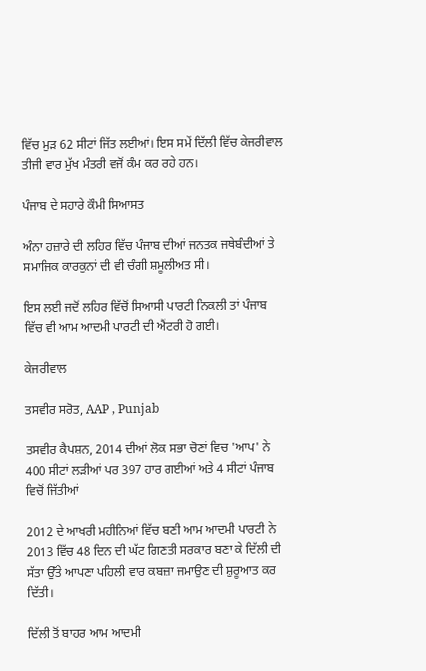ਵਿੱਚ ਮੁੜ 62 ਸੀਟਾਂ ਜਿੱਤ ਲਈਆਂ। ਇਸ ਸਮੇਂ ਦਿੱਲੀ ਵਿੱਚ ਕੇਜਰੀਵਾਲ ਤੀਜੀ ਵਾਰ ਮੁੱਖ ਮੰਤਰੀ ਵਜੋਂ ਕੰਮ ਕਰ ਰਹੇ ਹਨ।

ਪੰਜਾਬ ਦੇ ਸਹਾਰੇ ਕੌਮੀ ਸਿਆਸਤ

ਅੰਨਾ ਹਜ਼ਾਰੇ ਦੀ ਲਹਿਰ ਵਿੱਚ ਪੰਜਾਬ ਦੀਆਂ ਜਨਤਕ ਜਥੇਬੰਦੀਆਂ ਤੇ ਸਮਾਜਿਕ ਕਾਰਕੁਨਾਂ ਦੀ ਵੀ ਚੰਗੀ ਸ਼ਮੂਲੀਅਤ ਸੀ।

ਇਸ ਲਈ ਜਦੋਂ ਲਹਿਰ ਵਿੱਚੋਂ ਸਿਆਸੀ ਪਾਰਟੀ ਨਿਕਲੀ ਤਾਂ ਪੰਜਾਬ ਵਿੱਚ ਵੀ ਆਮ ਆਦਮੀ ਪਾਰਟੀ ਦੀ ਐਂਟਰੀ ਹੋ ਗਈ।

ਕੇਜਰੀਵਾਲ

ਤਸਵੀਰ ਸਰੋਤ, AAP , Punjab

ਤਸਵੀਰ ਕੈਪਸ਼ਨ, 2014 ਦੀਆਂ ਲੋਕ ਸਭਾ ਚੋਣਾਂ ਵਿਚ 'ਆਪ' ਨੇ 400 ਸੀਟਾਂ ਲੜੀਆਂ ਪਰ 397 ਹਾਰ ਗਈਆਂ ਅਤੇ 4 ਸੀਟਾਂ ਪੰਜਾਬ ਵਿਚੋਂ ਜਿੱਤੀਆਂ

2012 ਦੇ ਆਖਰੀ ਮਹੀਨਿਆਂ ਵਿੱਚ ਬਣੀ ਆਮ ਆਦਮੀ ਪਾਰਟੀ ਨੇ 2013 ਵਿੱਚ 48 ਦਿਨ ਦੀ ਘੱਟ ਗਿਣਤੀ ਸਰਕਾਰ ਬਣਾ ਕੇ ਦਿੱਲੀ ਦੀ ਸੱਤਾ ਉੱਤੇ ਆਪਣਾ ਪਹਿਲੀ ਵਾਰ ਕਬਜ਼ਾ ਜਮਾਉਣ ਦੀ ਸ਼ੁਰੂਆਤ ਕਰ ਦਿੱਤੀ।

ਦਿੱਲੀ ਤੋਂ ਬਾਹਰ ਆਮ ਆਦਮੀ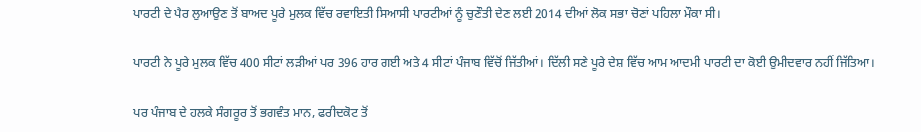ਪਾਰਟੀ ਦੇ ਪੈਰ ਲੁਆਉਣ ਤੋਂ ਬਾਅਦ ਪੂਰੇ ਮੁਲਕ ਵਿੱਚ ਰਵਾਇਤੀ ਸਿਆਸੀ ਪਾਰਟੀਆਂ ਨੂੰ ਚੁਣੌਤੀ ਦੇਣ ਲਈ 2014 ਦੀਆਂ ਲੋਕ ਸਭਾ ਚੋਣਾਂ ਪਹਿਲਾ ਮੌਕਾ ਸੀ।

ਪਾਰਟੀ ਨੇ ਪੂਰੇ ਮੁਲਕ ਵਿੱਚ 400 ਸੀਟਾਂ ਲੜੀਆਂ ਪਰ 396 ਹਾਰ ਗਈ ਅਤੇ 4 ਸੀਟਾਂ ਪੰਜਾਬ ਵਿੱਚੋਂ ਜਿੱਤੀਆਂ। ਦਿੱਲੀ ਸਣੇ ਪੂਰੇ ਦੇਸ਼ ਵਿੱਚ ਆਮ ਆਦਮੀ ਪਾਰਟੀ ਦਾ ਕੋਈ ਉਮੀਦਵਾਰ ਨਹੀਂ ਜਿੱਤਿਆ।

ਪਰ ਪੰਜਾਬ ਦੇ ਹਲਕੇ ਸੰਗਰੂਰ ਤੋਂ ਭਗਵੰਤ ਮਾਨ, ਫਰੀਦਕੋਟ ਤੋਂ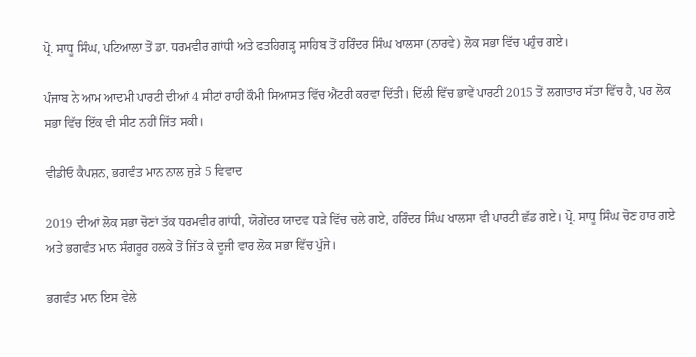ਪ੍ਰੋ. ਸਾਧੂ ਸਿੰਘ, ਪਟਿਆਲਾ ਤੋਂ ਡਾ. ਧਰਮਵੀਰ ਗਾਂਧੀ ਅਤੇ ਫਤਹਿਗੜ੍ਹ ਸਾਹਿਬ ਤੋਂ ਹਰਿੰਦਰ ਸਿੰਘ ਖਾਲਸਾ (ਨਾਰਵੇ) ਲੋਕ ਸਭਾ ਵਿੱਚ ਪਹੁੰਚ ਗਏ।

ਪੰਜਾਬ ਨੇ ਆਮ ਆਦਮੀ ਪਾਰਟੀ ਦੀਆਂ 4 ਸੀਟਾਂ ਰਾਹੀਂ ਕੌਮੀ ਸਿਆਸਤ ਵਿੱਚ ਐਂਟਰੀ ਕਰਵਾ ਦਿੱਤੀ। ਦਿੱਲੀ ਵਿੱਚ ਭਾਵੇਂ ਪਾਰਟੀ 2015 ਤੋਂ ਲਗਾਤਾਰ ਸੱਤਾ ਵਿੱਚ ਹੈ, ਪਰ ਲੋਕ ਸਭਾ ਵਿੱਚ ਇੱਕ ਵੀ ਸੀਟ ਨਹੀਂ ਜਿੱਤ ਸਕੀ।

ਵੀਡੀਓ ਕੈਪਸ਼ਨ, ਭਗਵੰਤ ਮਾਨ ਨਾਲ ਜੁੜੇ 5 ਵਿਵਾਦ

2019 ਦੀਆਂ ਲੋਕ ਸਭਾ ਚੋਣਾਂ ਤੱਕ ਧਰਮਵੀਰ ਗਾਂਧੀ, ਯੋਗੇਂਦਰ ਯਾਦਵ ਧੜੇ ਵਿੱਚ ਚਲੇ ਗਏ, ਹਰਿੰਦਰ ਸਿੰਘ ਖਾਲਸਾ ਵੀ ਪਾਰਟੀ ਛੱਡ ਗਏ। ਪ੍ਰੋ. ਸਾਧੂ ਸਿੰਘ ਚੋਣ ਹਾਰ ਗਏ ਅਤੇ ਭਗਵੰਤ ਮਾਨ ਸੰਗਰੂਰ ਹਲਕੇ ਤੋਂ ਜਿੱਤ ਕੇ ਦੂਜੀ ਵਾਰ ਲੋਕ ਸਭਾ ਵਿੱਚ ਪੁੱਜੇ।

ਭਗਵੰਤ ਮਾਨ ਇਸ ਵੇਲੇ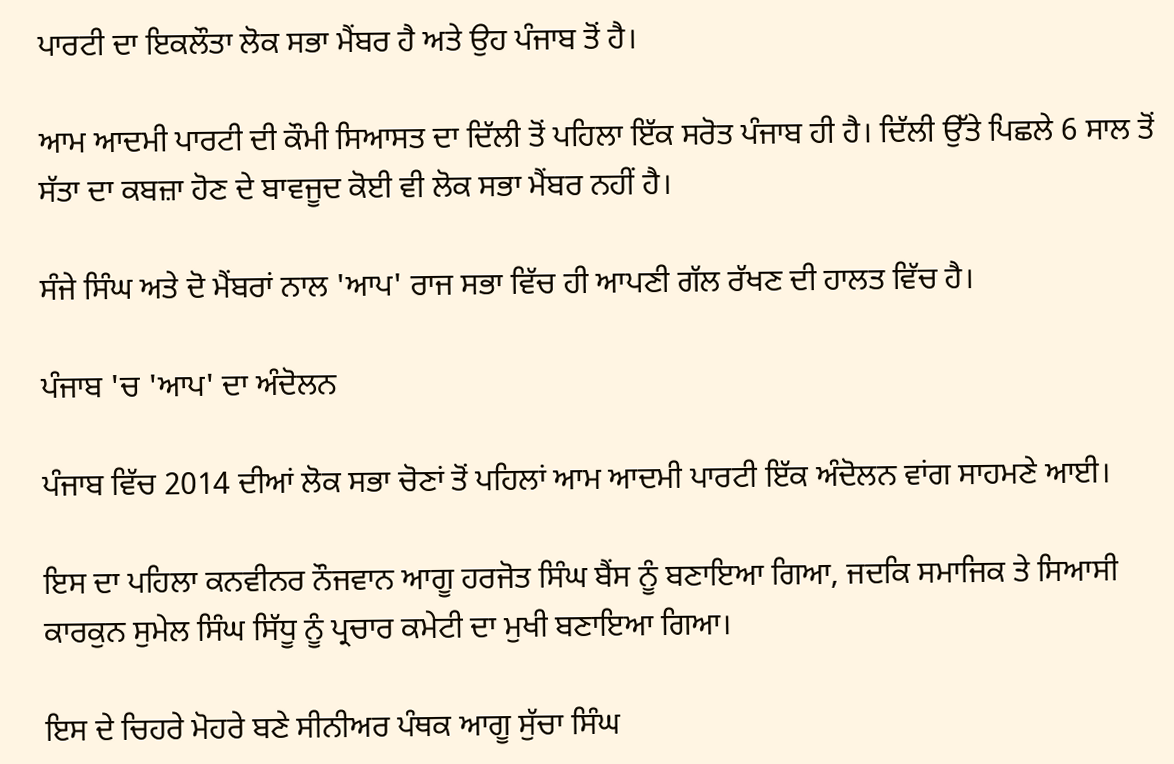ਪਾਰਟੀ ਦਾ ਇਕਲੌਤਾ ਲੋਕ ਸਭਾ ਮੈਂਬਰ ਹੈ ਅਤੇ ਉਹ ਪੰਜਾਬ ਤੋਂ ਹੈ।

ਆਮ ਆਦਮੀ ਪਾਰਟੀ ਦੀ ਕੌਮੀ ਸਿਆਸਤ ਦਾ ਦਿੱਲੀ ਤੋਂ ਪਹਿਲਾ ਇੱਕ ਸਰੋਤ ਪੰਜਾਬ ਹੀ ਹੈ। ਦਿੱਲੀ ਉੱਤੇ ਪਿਛਲੇ 6 ਸਾਲ ਤੋਂ ਸੱਤਾ ਦਾ ਕਬਜ਼ਾ ਹੋਣ ਦੇ ਬਾਵਜੂਦ ਕੋਈ ਵੀ ਲੋਕ ਸਭਾ ਮੈਂਬਰ ਨਹੀਂ ਹੈ।

ਸੰਜੇ ਸਿੰਘ ਅਤੇ ਦੋ ਮੈਂਬਰਾਂ ਨਾਲ 'ਆਪ' ਰਾਜ ਸਭਾ ਵਿੱਚ ਹੀ ਆਪਣੀ ਗੱਲ ਰੱਖਣ ਦੀ ਹਾਲਤ ਵਿੱਚ ਹੈ।

ਪੰਜਾਬ 'ਚ 'ਆਪ' ਦਾ ਅੰਦੋਲਨ

ਪੰਜਾਬ ਵਿੱਚ 2014 ਦੀਆਂ ਲੋਕ ਸਭਾ ਚੋਣਾਂ ਤੋਂ ਪਹਿਲਾਂ ਆਮ ਆਦਮੀ ਪਾਰਟੀ ਇੱਕ ਅੰਦੋਲਨ ਵਾਂਗ ਸਾਹਮਣੇ ਆਈ।

ਇਸ ਦਾ ਪਹਿਲਾ ਕਨਵੀਨਰ ਨੌਜਵਾਨ ਆਗੂ ਹਰਜੋਤ ਸਿੰਘ ਬੈਂਸ ਨੂੰ ਬਣਾਇਆ ਗਿਆ, ਜਦਕਿ ਸਮਾਜਿਕ ਤੇ ਸਿਆਸੀ ਕਾਰਕੁਨ ਸੁਮੇਲ ਸਿੰਘ ਸਿੱਧੂ ਨੂੰ ਪ੍ਰਚਾਰ ਕਮੇਟੀ ਦਾ ਮੁਖੀ ਬਣਾਇਆ ਗਿਆ।

ਇਸ ਦੇ ਚਿਹਰੇ ਮੋਹਰੇ ਬਣੇ ਸੀਨੀਅਰ ਪੰਥਕ ਆਗੂ ਸੁੱਚਾ ਸਿੰਘ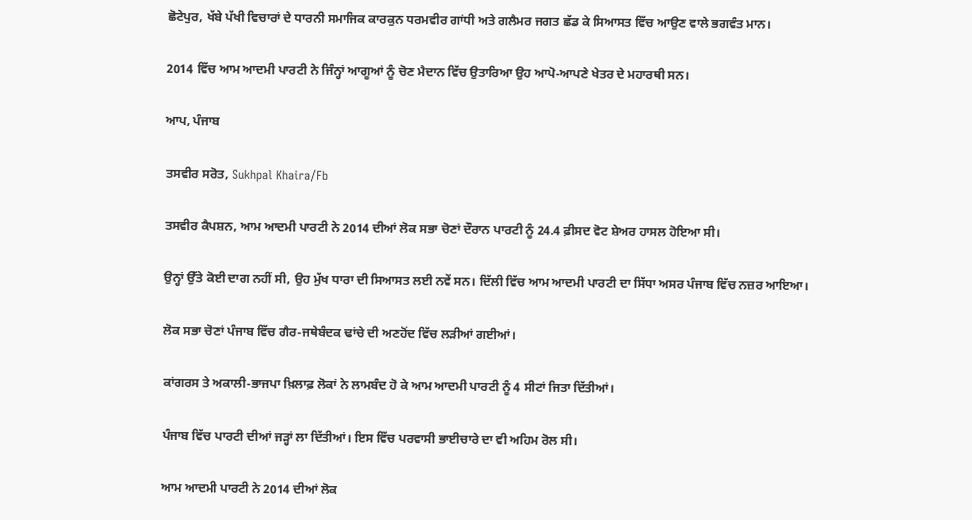ਛੋਟੇਪੁਰ, ਖੱਬੇ ਪੱਖੀ ਵਿਚਾਰਾਂ ਦੇ ਧਾਰਨੀ ਸਮਾਜਿਕ ਕਾਰਕੁਨ ਧਰਮਵੀਰ ਗਾਂਧੀ ਅਤੇ ਗਲੈਮਰ ਜਗਤ ਛੱਡ ਕੇ ਸਿਆਸਤ ਵਿੱਚ ਆਉਣ ਵਾਲੇ ਭਗਵੰਤ ਮਾਨ।

2014 ਵਿੱਚ ਆਮ ਆਦਮੀ ਪਾਰਟੀ ਨੇ ਜਿੰਨ੍ਹਾਂ ਆਗੂਆਂ ਨੂੰ ਚੋਣ ਮੈਦਾਨ ਵਿੱਚ ਉਤਾਰਿਆ ਉਹ ਆਪੋ-ਆਪਣੇ ਖੇਤਰ ਦੇ ਮਹਾਰਥੀ ਸਨ।

ਆਪ, ਪੰਜਾਬ

ਤਸਵੀਰ ਸਰੋਤ, Sukhpal Khaira/Fb

ਤਸਵੀਰ ਕੈਪਸ਼ਨ, ਆਮ ਆਦਮੀ ਪਾਰਟੀ ਨੇ 2014 ਦੀਆਂ ਲੋਕ ਸਭਾ ਚੋਣਾਂ ਦੌਰਾਨ ਪਾਰਟੀ ਨੂੰ 24.4 ਫ਼ੀਸਦ ਵੋਟ ਸ਼ੇਅਰ ਹਾਸਲ ਹੋਇਆ ਸੀ।

ਉਨ੍ਹਾਂ ਉੱਤੇ ਕੋਈ ਦਾਗ ਨਹੀਂ ਸੀ, ਉਹ ਮੁੱਖ ਧਾਰਾ ਦੀ ਸਿਆਸਤ ਲਈ ਨਵੇਂ ਸਨ। ਦਿੱਲੀ ਵਿੱਚ ਆਮ ਆਦਮੀ ਪਾਰਟੀ ਦਾ ਸਿੱਧਾ ਅਸਰ ਪੰਜਾਬ ਵਿੱਚ ਨਜ਼ਰ ਆਇਆ।

ਲੋਕ ਸਭਾ ਚੋਣਾਂ ਪੰਜਾਬ ਵਿੱਚ ਗੈਰ-ਜਥੇਬੰਦਕ ਢਾਂਚੇ ਦੀ ਅਣਹੋਂਦ ਵਿੱਚ ਲੜੀਆਂ ਗਈਆਂ।

ਕਾਂਗਰਸ ਤੇ ਅਕਾਲੀ-ਭਾਜਪਾ ਖ਼ਿਲਾਫ਼ ਲੋਕਾਂ ਨੇ ਲਾਮਬੰਦ ਹੋ ਕੇ ਆਮ ਆਦਮੀ ਪਾਰਟੀ ਨੂੰ 4 ਸੀਟਾਂ ਜਿਤਾ ਦਿੱਤੀਆਂ।

ਪੰਜਾਬ ਵਿੱਚ ਪਾਰਟੀ ਦੀਆਂ ਜੜ੍ਹਾਂ ਲਾ ਦਿੱਤੀਆਂ। ਇਸ ਵਿੱਚ ਪਰਵਾਸੀ ਭਾਈਚਾਰੇ ਦਾ ਵੀ ਅਹਿਮ ਰੋਲ ਸੀ।

ਆਮ ਆਦਮੀ ਪਾਰਟੀ ਨੇ 2014 ਦੀਆਂ ਲੋਕ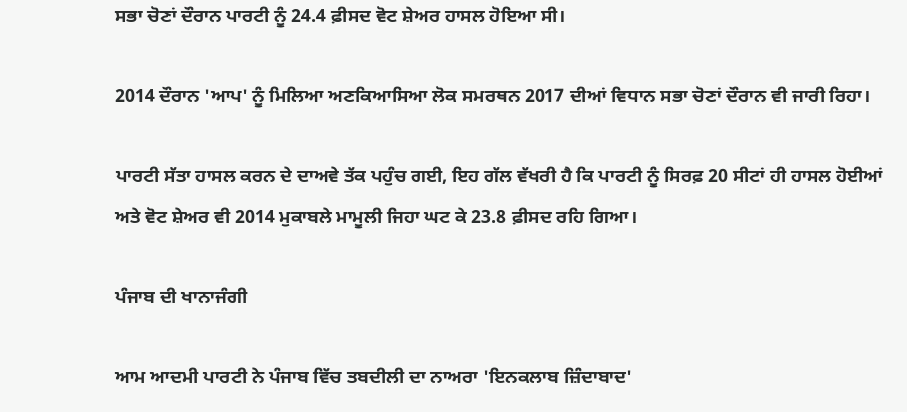ਸਭਾ ਚੋਣਾਂ ਦੌਰਾਨ ਪਾਰਟੀ ਨੂੰ 24.4 ਫ਼ੀਸਦ ਵੋਟ ਸ਼ੇਅਰ ਹਾਸਲ ਹੋਇਆ ਸੀ।

2014 ਦੌਰਾਨ 'ਆਪ' ਨੂੰ ਮਿਲਿਆ ਅਣਕਿਆਸਿਆ ਲੋਕ ਸਮਰਥਨ 2017 ਦੀਆਂ ਵਿਧਾਨ ਸਭਾ ਚੋਣਾਂ ਦੌਰਾਨ ਵੀ ਜਾਰੀ ਰਿਹਾ।

ਪਾਰਟੀ ਸੱਤਾ ਹਾਸਲ ਕਰਨ ਦੇ ਦਾਅਵੇ ਤੱਕ ਪਹੁੰਚ ਗਈ, ਇਹ ਗੱਲ ਵੱਖਰੀ ਹੈ ਕਿ ਪਾਰਟੀ ਨੂੰ ਸਿਰਫ਼ 20 ਸੀਟਾਂ ਹੀ ਹਾਸਲ ਹੋਈਆਂ ਅਤੇ ਵੋਟ ਸ਼ੇਅਰ ਵੀ 2014 ਮੁਕਾਬਲੇ ਮਾਮੂਲੀ ਜਿਹਾ ਘਟ ਕੇ 23.8 ਫ਼ੀਸਦ ਰਹਿ ਗਿਆ।

ਪੰਜਾਬ ਦੀ ਖਾਨਾਜੰਗੀ

ਆਮ ਆਦਮੀ ਪਾਰਟੀ ਨੇ ਪੰਜਾਬ ਵਿੱਚ ਤਬਦੀਲੀ ਦਾ ਨਾਅਰਾ 'ਇਨਕਲਾਬ ਜ਼ਿੰਦਾਬਾਦ'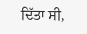ਦਿੱਤਾ ਸੀ,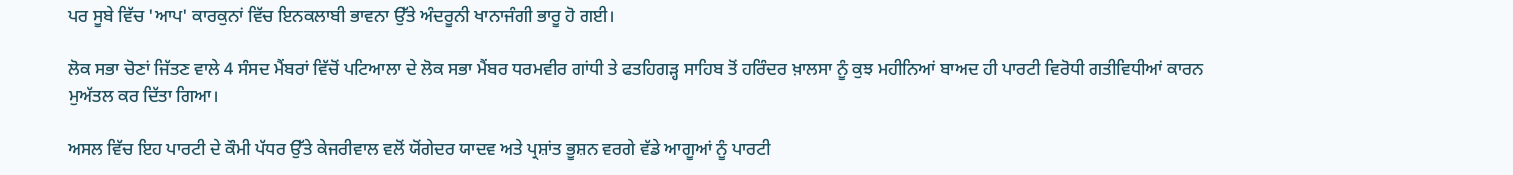ਪਰ ਸੂਬੇ ਵਿੱਚ 'ਆਪ' ਕਾਰਕੁਨਾਂ ਵਿੱਚ ਇਨਕਲਾਬੀ ਭਾਵਨਾ ਉੱਤੇ ਅੰਦਰੂਨੀ ਖਾਨਾਜੰਗੀ ਭਾਰੂ ਹੋ ਗਈ।

ਲੋਕ ਸਭਾ ਚੋਣਾਂ ਜਿੱਤਣ ਵਾਲੇ 4 ਸੰਸਦ ਮੈਂਬਰਾਂ ਵਿੱਚੋਂ ਪਟਿਆਲਾ ਦੇ ਲੋਕ ਸਭਾ ਮੈਂਬਰ ਧਰਮਵੀਰ ਗਾਂਧੀ ਤੇ ਫਤਹਿਗੜ੍ਹ ਸਾਹਿਬ ਤੋਂ ਹਰਿੰਦਰ ਖ਼ਾਲਸਾ ਨੂੰ ਕੁਝ ਮਹੀਨਿਆਂ ਬਾਅਦ ਹੀ ਪਾਰਟੀ ਵਿਰੋਧੀ ਗਤੀਵਿਧੀਆਂ ਕਾਰਨ ਮੁਅੱਤਲ ਕਰ ਦਿੱਤਾ ਗਿਆ।

ਅਸਲ ਵਿੱਚ ਇਹ ਪਾਰਟੀ ਦੇ ਕੌਮੀ ਪੱਧਰ ਉੱਤੇ ਕੇਜਰੀਵਾਲ ਵਲੋਂ ਯੋਂਗੇਦਰ ਯਾਦਵ ਅਤੇ ਪ੍ਰਸ਼ਾਂਤ ਭੂਸ਼ਨ ਵਰਗੇ ਵੱਡੇ ਆਗੂਆਂ ਨੂੰ ਪਾਰਟੀ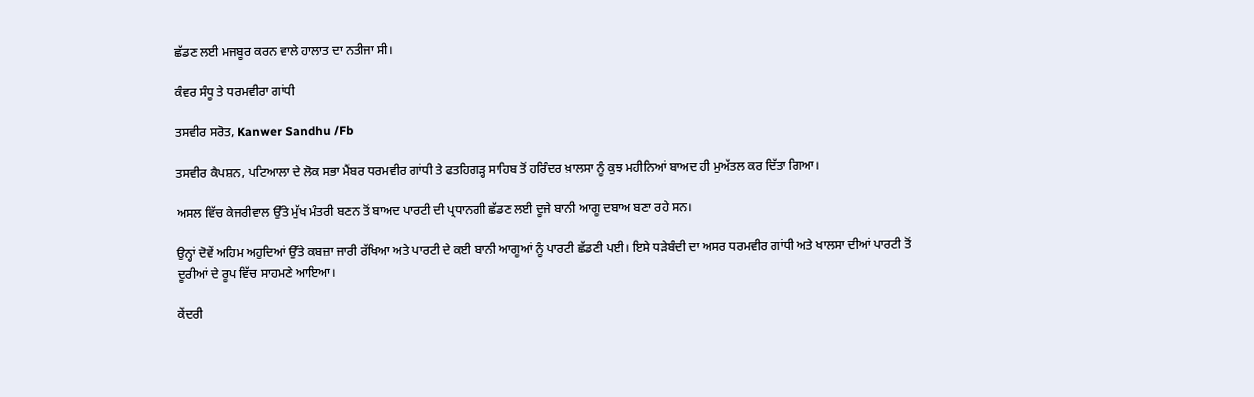ਛੱਡਣ ਲਈ ਮਜਬੂਰ ਕਰਨ ਵਾਲੇ ਹਾਲਾਤ ਦਾ ਨਤੀਜਾ ਸੀ।

ਕੰਵਰ ਸੰਧੂ ਤੇ ਧਰਮਵੀਰਾ ਗਾਂਧੀ

ਤਸਵੀਰ ਸਰੋਤ, Kanwer Sandhu /Fb

ਤਸਵੀਰ ਕੈਪਸ਼ਨ, ਪਟਿਆਲਾ ਦੇ ਲੋਕ ਸਭਾ ਮੈਂਬਰ ਧਰਮਵੀਰ ਗਾਂਧੀ ਤੇ ਫਤਹਿਗੜ੍ਹ ਸਾਹਿਬ ਤੋਂ ਹਰਿੰਦਰ ਖ਼ਾਲਸਾ ਨੂੰ ਕੁਝ ਮਹੀਨਿਆਂ ਬਾਅਦ ਹੀ ਮੁਅੱਤਲ ਕਰ ਦਿੱਤਾ ਗਿਆ।

ਅਸਲ ਵਿੱਚ ਕੇਜਰੀਵਾਲ ਉੱਤੇ ਮੁੱਖ ਮੰਤਰੀ ਬਣਨ ਤੋਂ ਬਾਅਦ ਪਾਰਟੀ ਦੀ ਪ੍ਰਧਾਨਗੀ ਛੱਡਣ ਲਈ ਦੂਜੇ ਬਾਨੀ ਆਗੂ ਦਬਾਅ ਬਣਾ ਰਹੇ ਸਨ।

ਉਨ੍ਹਾਂ ਦੋਵੇਂ ਅਹਿਮ ਅਹੁਦਿਆਂ ਉੱਤੇ ਕਬਜ਼ਾ ਜਾਰੀ ਰੱਖਿਆ ਅਤੇ ਪਾਰਟੀ ਦੇ ਕਈ ਬਾਨੀ ਆਗੂਆਂ ਨੂੰ ਪਾਰਟੀ ਛੱਡਣੀ ਪਈ। ਇਸੇ ਧੜੇਬੰਦੀ ਦਾ ਅਸਰ ਧਰਮਵੀਰ ਗਾਂਧੀ ਅਤੇ ਖਾਲਸਾ ਦੀਆਂ ਪਾਰਟੀ ਤੋਂ ਦੂਰੀਆਂ ਦੇ ਰੂਪ ਵਿੱਚ ਸਾਹਮਣੇ ਆਇਆ।

ਕੇਂਦਰੀ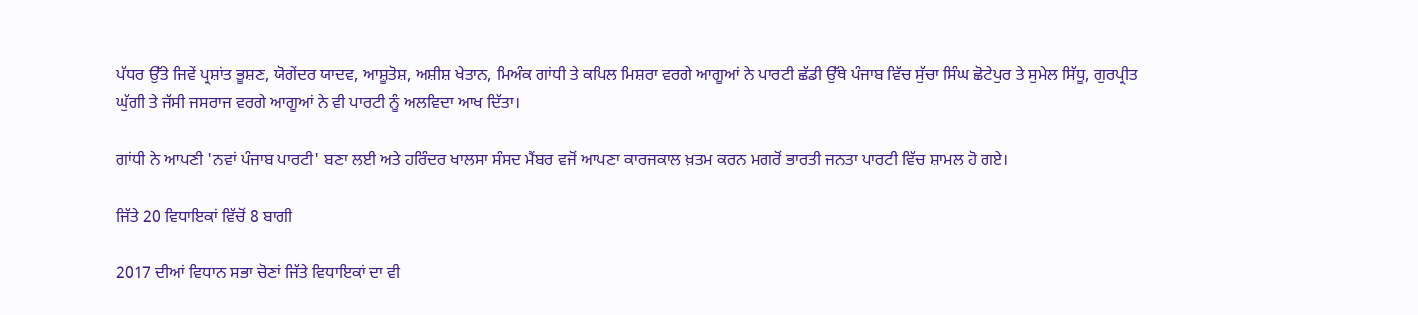ਪੱਧਰ ਉੱਤੇ ਜਿਵੇਂ ਪ੍ਰਸ਼ਾਂਤ ਭੂਸ਼ਣ, ਯੋਗੇਂਦਰ ਯਾਦਵ, ਆਸ਼ੂਤੋਸ਼, ਅਸ਼ੀਸ਼ ਖੇਤਾਨ, ਮਿਅੰਕ ਗਾਂਧੀ ਤੇ ਕਪਿਲ ਮਿਸ਼ਰਾ ਵਰਗੇ ਆਗੂਆਂ ਨੇ ਪਾਰਟੀ ਛੱਡੀ ਉੱਥੇ ਪੰਜਾਬ ਵਿੱਚ ਸੁੱਚਾ ਸਿੰਘ ਛੋਟੇਪੁਰ ਤੇ ਸੁਮੇਲ ਸਿੱਧੂ, ਗੁਰਪ੍ਰੀਤ ਘੁੱਗੀ ਤੇ ਜੱਸੀ ਜਸਰਾਜ ਵਰਗੇ ਆਗੂਆਂ ਨੇ ਵੀ ਪਾਰਟੀ ਨੂੰ ਅਲਵਿਦਾ ਆਖ ਦਿੱਤਾ।

ਗਾਂਧੀ ਨੇ ਆਪਣੀ 'ਨਵਾਂ ਪੰਜਾਬ ਪਾਰਟੀ' ਬਣਾ ਲਈ ਅਤੇ ਹਰਿੰਦਰ ਖਾਲਸਾ ਸੰਸਦ ਮੈਂਬਰ ਵਜੋਂ ਆਪਣਾ ਕਾਰਜਕਾਲ ਖ਼ਤਮ ਕਰਨ ਮਗਰੋਂ ਭਾਰਤੀ ਜਨਤਾ ਪਾਰਟੀ ਵਿੱਚ ਸ਼ਾਮਲ ਹੋ ਗਏ।

ਜਿੱਤੇ 20 ਵਿਧਾਇਕਾਂ ਵਿੱਚੋਂ 8 ਬਾਗੀ

2017 ਦੀਆਂ ਵਿਧਾਨ ਸਭਾ ਚੋਣਾਂ ਜਿੱਤੇ ਵਿਧਾਇਕਾਂ ਦਾ ਵੀ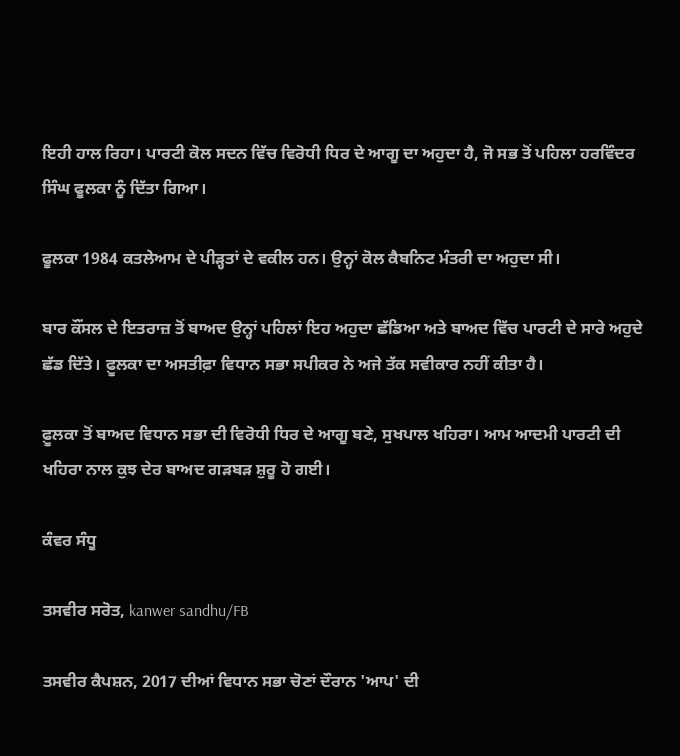ਇਹੀ ਹਾਲ ਰਿਹਾ। ਪਾਰਟੀ ਕੋਲ ਸਦਨ ਵਿੱਚ ਵਿਰੋਧੀ ਧਿਰ ਦੇ ਆਗੂ ਦਾ ਅਹੁਦਾ ਹੈ, ਜੋ ਸਭ ਤੋਂ ਪਹਿਲਾ ਹਰਵਿੰਦਰ ਸਿੰਘ ਫੂਲਕਾ ਨੂੰ ਦਿੱਤਾ ਗਿਆ।

ਫੂਲਕਾ 1984 ਕਤਲੇਆਮ ਦੇ ਪੀੜ੍ਹਤਾਂ ਦੇ ਵਕੀਲ ਹਨ। ਉਨ੍ਹਾਂ ਕੋਲ ਕੈਬਨਿਟ ਮੰਤਰੀ ਦਾ ਅਹੁਦਾ ਸੀ।

ਬਾਰ ਕੌਂਸਲ ਦੇ ਇਤਰਾਜ਼ ਤੋਂ ਬਾਅਦ ਉਨ੍ਹਾਂ ਪਹਿਲਾਂ ਇਹ ਅਹੁਦਾ ਛੱਡਿਆ ਅਤੇ ਬਾਅਦ ਵਿੱਚ ਪਾਰਟੀ ਦੇ ਸਾਰੇ ਅਹੁਦੇ ਛੱਡ ਦਿੱਤੇ। ਫ਼ੂਲਕਾ ਦਾ ਅਸਤੀਫ਼ਾ ਵਿਧਾਨ ਸਭਾ ਸਪੀਕਰ ਨੇ ਅਜੇ ਤੱਕ ਸਵੀਕਾਰ ਨਹੀਂ ਕੀਤਾ ਹੈ।

ਫ਼ੂਲਕਾ ਤੋਂ ਬਾਅਦ ਵਿਧਾਨ ਸਭਾ ਦੀ ਵਿਰੋਧੀ ਧਿਰ ਦੇ ਆਗੂ ਬਣੇ, ਸੁਖਪਾਲ ਖਹਿਰਾ। ਆਮ ਆਦਮੀ ਪਾਰਟੀ ਦੀ ਖਹਿਰਾ ਨਾਲ ਕੁਝ ਦੇਰ ਬਾਅਦ ਗੜਬੜ ਸ਼ੁਰੂ ਹੋ ਗਈ।

ਕੰਵਰ ਸੰਧੂ

ਤਸਵੀਰ ਸਰੋਤ, kanwer sandhu/FB

ਤਸਵੀਰ ਕੈਪਸ਼ਨ, 2017 ਦੀਆਂ ਵਿਧਾਨ ਸਭਾ ਚੋਣਾਂ ਦੌਰਾਨ 'ਆਪ' ਦੀ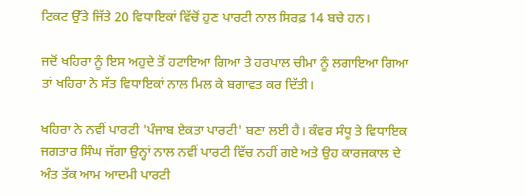ਟਿਕਟ ਉੱਤੇ ਜਿੱਤੇ 20 ਵਿਧਾਇਕਾਂ ਵਿੱਚੋਂ ਹੁਣ ਪਾਰਟੀ ਨਾਲ ਸਿਰਫ਼ 14 ਬਚੇ ਹਨ।

ਜਦੋਂ ਖਹਿਰਾ ਨੂੰ ਇਸ ਅਹੁਦੇ ਤੋਂ ਹਟਾਇਆ ਗਿਆ ਤੇ ਹਰਪਾਲ ਚੀਮਾ ਨੂੰ ਲਗਾਇਆ ਗਿਆ ਤਾਂ ਖਹਿਰਾ ਨੇ ਸੱਤ ਵਿਧਾਇਕਾਂ ਨਾਲ ਮਿਲ ਕੇ ਬਗਾਵਤ ਕਰ ਦਿੱਤੀ।

ਖਹਿਰਾ ਨੇ ਨਵੀਂ ਪਾਰਟੀ 'ਪੰਜਾਬ ਏਕਤਾ ਪਾਰਟੀ' ਬਣਾ ਲਈ ਹੈ। ਕੰਵਰ ਸੰਧੂ ਤੇ ਵਿਧਾਇਕ ਜਗਤਾਰ ਸਿੰਘ ਜੱਗਾ ਉਨ੍ਹਾਂ ਨਾਲ ਨਵੀਂ ਪਾਰਟੀ ਵਿੱਚ ਨਹੀਂ ਗਏ ਅਤੇ ਉਹ ਕਾਰਜਕਾਲ ਦੇ ਅੰਤ ਤੱਕ ਆਮ ਆਦਮੀ ਪਾਰਟੀ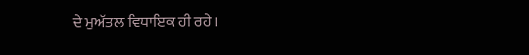ਦੇ ਮੁਅੱਤਲ ਵਿਧਾਇਕ ਹੀ ਰਹੇ।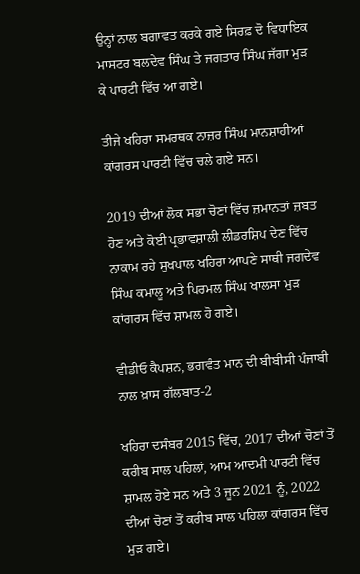ਉਨ੍ਹਾਂ ਨਾਲ ਬਗਾਵਤ ਕਰਕੇ ਗਏ ਸਿਰਫ਼ ਦੋ ਵਿਧਾਇਕ ਮਾਸਟਰ ਬਲਦੇਵ ਸਿੰਘ ਤੇ ਜਗਤਾਰ ਸਿੰਘ ਜੱਗਾ ਮੁੜ ਕੇ ਪਾਰਟੀ ਵਿੱਚ ਆ ਗਏ।

ਤੀਜੇ ਖਹਿਰਾ ਸਮਰਥਕ ਨਾਜ਼ਰ ਸਿੰਘ ਮਾਨਸ਼ਾਹੀਆਂ ਕਾਂਗਰਸ ਪਾਰਟੀ ਵਿੱਚ ਚਲੇ ਗਏ ਸਨ।

2019 ਦੀਆਂ ਲੋਕ ਸਭਾ ਚੋਣਾਂ ਵਿੱਚ ਜ਼ਮਾਨਤਾਂ ਜ਼ਬਤ ਹੋਣ ਅਤੇ ਕੋਈ ਪ੍ਰਭਾਵਸ਼ਾਲੀ ਲੀਡਰਸ਼ਿਪ ਦੇਣ ਵਿੱਚ ਨਾਕਾਮ ਰਹੇ ਸੁਖਪਾਲ ਖਹਿਰਾ ਆਪਣੇ ਸਾਥੀ ਜਗਦੇਵ ਸਿੰਘ ਕਮਾਲੂ ਅਤੇ ਪਿਰਮਲ ਸਿੰਘ ਖਾਲਸਾ ਮੁੜ ਕਾਂਗਰਸ ਵਿੱਚ ਸ਼ਾਮਲ ਹੋ ਗਏ।

ਵੀਡੀਓ ਕੈਪਸ਼ਨ, ਭਗਵੰਤ ਮਾਨ ਦੀ ਬੀਬੀਸੀ ਪੰਜਾਬੀ ਨਾਲ ਖ਼ਾਸ ਗੱਲਬਾਤ-2

ਖਹਿਰਾ ਦਸੰਬਰ 2015 ਵਿੱਚ, 2017 ਦੀਆਂ ਚੋਣਾਂ ਤੋਂ ਕਰੀਬ ਸਾਲ ਪਹਿਲਾਂ, ਆਮ ਆਦਮੀ ਪਾਰਟੀ ਵਿੱਚ ਸ਼ਾਮਲ ਹੋਏ ਸਨ ਅਤੇ 3 ਜੂਨ 2021 ਨੂੰ, 2022 ਦੀਆਂ ਚੋਣਾਂ ਤੋਂ ਕਰੀਬ ਸਾਲ ਪਹਿਲਾ ਕਾਂਗਰਸ ਵਿੱਚ ਮੁੜ ਗਏ।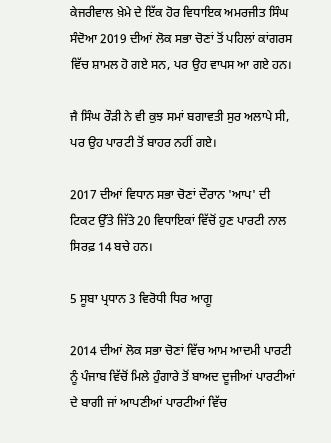ਕੇਜਰੀਵਾਲ ਖ਼ੇਮੇ ਦੇ ਇੱਕ ਹੋਰ ਵਿਧਾਇਕ ਅਮਰਜੀਤ ਸਿੰਘ ਸੰਦੋਆ 2019 ਦੀਆਂ ਲੋਕ ਸਭਾ ਚੋਣਾਂ ਤੋਂ ਪਹਿਲਾਂ ਕਾਂਗਰਸ ਵਿੱਚ ਸ਼ਾਮਲ ਹੋ ਗਏ ਸਨ, ਪਰ ਉਹ ਵਾਪਸ ਆ ਗਏ ਹਨ।

ਜੈ ਸਿੰਘ ਰੌੜੀ ਨੇ ਵੀ ਕੁਝ ਸਮਾਂ ਬਗਾਵਤੀ ਸੁਰ ਅਲਾਪੇ ਸੀ, ਪਰ ਉਹ ਪਾਰਟੀ ਤੋਂ ਬਾਹਰ ਨਹੀਂ ਗਏ।

2017 ਦੀਆਂ ਵਿਧਾਨ ਸਭਾ ਚੋਣਾਂ ਦੌਰਾਨ 'ਆਪ' ਦੀ ਟਿਕਟ ਉੱਤੇ ਜਿੱਤੇ 20 ਵਿਧਾਇਕਾਂ ਵਿੱਚੋਂ ਹੁਣ ਪਾਰਟੀ ਨਾਲ ਸਿਰਫ਼ 14 ਬਚੇ ਹਨ।

5 ਸੂਬਾ ਪ੍ਰਧਾਨ 3 ਵਿਰੋਧੀ ਧਿਰ ਆਗੂ

2014 ਦੀਆਂ ਲੋਕ ਸਭਾ ਚੋਣਾਂ ਵਿੱਚ ਆਮ ਆਦਮੀ ਪਾਰਟੀ ਨੂੰ ਪੰਜਾਬ ਵਿੱਚੋਂ ਮਿਲੇ ਹੁੰਗਾਰੇ ਤੋਂ ਬਾਅਦ ਦੂਜੀਆਂ ਪਾਰਟੀਆਂ ਦੇ ਬਾਗੀ ਜਾਂ ਆਪਣੀਆਂ ਪਾਰਟੀਆਂ ਵਿੱਚ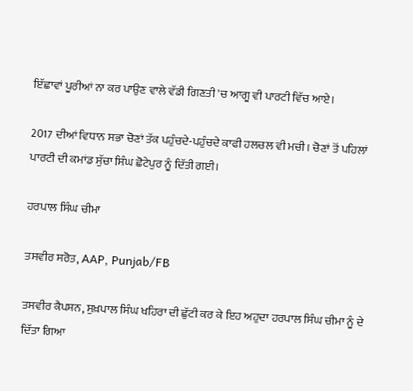ਇੱਛਾਵਾਂ ਪੂਰੀਆਂ ਨਾ ਕਰ ਪਾਉਣ ਵਾਲੇ ਵੱਡੀ ਗਿਣਤੀ 'ਚ ਆਗੂ ਵੀ ਪਾਰਟੀ ਵਿੱਚ ਆਏ।

2017 ਦੀਆਂ ਵਿਧਾਨ ਸਭਾ ਚੋਣਾਂ ਤੱਕ ਪਹੁੰਚਦੇ-ਪਹੁੰਚਦੇ ਕਾਫੀ ਹਲਚਲ ਵੀ ਮਚੀ। ਚੋਣਾਂ ਤੋਂ ਪਹਿਲਾਂ ਪਾਰਟੀ ਦੀ ਕਮਾਂਡ ਸੁੱਚਾ ਸਿੰਘ ਛੋਟੇਪੁਰ ਨੂੰ ਦਿੱਤੀ ਗਈ।

ਹਰਪਾਲ ਸਿੰਘ ਚੀਮਾ

ਤਸਵੀਰ ਸਰੋਤ, AAP, Punjab/FB

ਤਸਵੀਰ ਕੈਪਸ਼ਨ, ਸੁਖ਼ਪਾਲ ਸਿੰਘ ਖਹਿਰਾ ਦੀ ਛੁੱਟੀ ਕਰ ਕੇ ਇਹ ਅਹੁਦਾ ਹਰਪਾਲ ਸਿੰਘ ਚੀਮਾ ਨੂੰ ਦੇ ਦਿੱਤਾ ਗਿਆ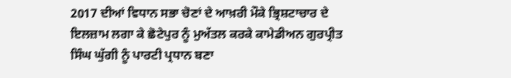2017 ਦੀਆਂ ਵਿਧਾਨ ਸਭਾ ਚੋਣਾਂ ਦੇ ਆਖ਼ਰੀ ਮੌਕੇ ਭ੍ਰਿਸ਼ਟਾਚਾਰ ਦੇ ਇਲਜ਼ਾਮ ਲਗਾ ਕੇ ਛੋਟੇਪੁਰ ਨੂੰ ਮੁਅੱਤਲ ਕਰਕੇ ਕਾਮੇਡੀਅਨ ਗੁਰਪ੍ਰੀਤ ਸਿੰਘ ਘੁੱਗੀ ਨੂੰ ਪਾਰਟੀ ਪ੍ਰਧਾਨ ਬਣਾ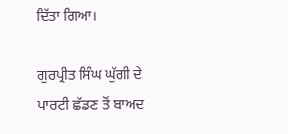ਦਿੱਤਾ ਗਿਆ।

ਗੁਰਪ੍ਰੀਤ ਸਿੰਘ ਘੁੱਗੀ ਦੇ ਪਾਰਟੀ ਛੱਡਣ ਤੋਂ ਬਾਅਦ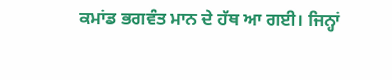ਕਮਾਂਡ ਭਗਵੰਤ ਮਾਨ ਦੇ ਹੱਥ ਆ ਗਈ। ਜਿਨ੍ਹਾਂ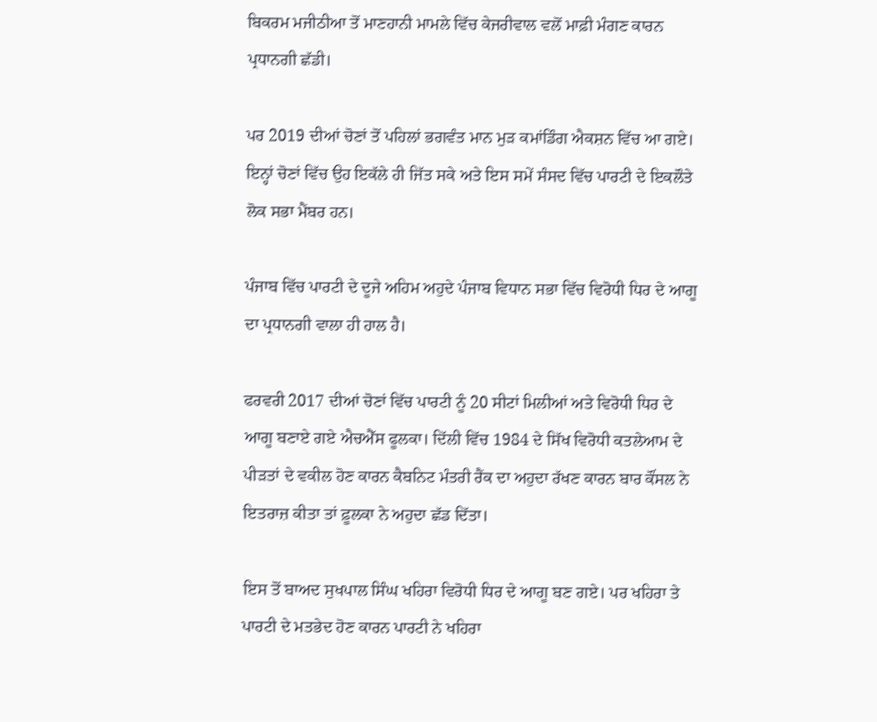ਬਿਕਰਮ ਮਜੀਠੀਆ ਤੋਂ ਮਾਣਹਾਨੀ ਮਾਮਲੇ ਵਿੱਚ ਕੇਜਰੀਵਾਲ ਵਲੋਂ ਮਾਫ਼ੀ ਮੰਗਣ ਕਾਰਨ ਪ੍ਰਧਾਨਗੀ ਛੱਡੀ।

ਪਰ 2019 ਦੀਆਂ ਚੋਣਾਂ ਤੋਂ ਪਹਿਲਾਂ ਭਗਵੰਤ ਮਾਨ ਮੁੜ ਕਮਾਂਡਿੰਗ ਐਕਸ਼ਨ ਵਿੱਚ ਆ ਗਏ। ਇਨ੍ਹਾਂ ਚੋਣਾਂ ਵਿੱਚ ਉਹ ਇਕੱਲੇ ਹੀ ਜਿੱਤ ਸਕੇ ਅਤੇ ਇਸ ਸਮੇਂ ਸੰਸਦ ਵਿੱਚ ਪਾਰਟੀ ਦੇ ਇਕਲੌਤੇ ਲੋਕ ਸਭਾ ਮੈਂਬਰ ਹਨ।

ਪੰਜਾਬ ਵਿੱਚ ਪਾਰਟੀ ਦੇ ਦੂਜੇ ਅਹਿਮ ਅਹੁਦੇ ਪੰਜਾਬ ਵਿਧਾਨ ਸਭਾ ਵਿੱਚ ਵਿਰੋਧੀ ਧਿਰ ਦੇ ਆਗੂ ਦਾ ਪ੍ਰਧਾਨਗੀ ਵਾਲਾ ਹੀ ਹਾਲ ਹੈ।

ਫਰਵਰੀ 2017 ਦੀਆਂ ਚੋਣਾਂ ਵਿੱਚ ਪਾਰਟੀ ਨੂੰ 20 ਸੀਟਾਂ ਮਿਲੀਆਂ ਅਤੇ ਵਿਰੋਧੀ ਧਿਰ ਦੇ ਆਗੂ ਬਣਾਏ ਗਏ ਐਚਐੱਸ ਫੂਲਕਾ। ਦਿੱਲੀ ਵਿੱਚ 1984 ਦੇ ਸਿੱਖ ਵਿਰੋਧੀ ਕਤਲੇਆਮ ਦੇ ਪੀੜਤਾਂ ਦੇ ਵਕੀਲ ਹੋਣ ਕਾਰਨ ਕੈਬਨਿਟ ਮੰਤਰੀ ਰੈਂਕ ਦਾ ਅਹੁਦਾ ਰੱਖਣ ਕਾਰਨ ਬਾਰ ਕੌਂਸਲ ਨੇ ਇਤਰਾਜ਼ ਕੀਤਾ ਤਾਂ ਫ਼ੂਲਕਾ ਨੇ ਅਹੁਦਾ ਛੱਡ ਦਿੱਤਾ।

ਇਸ ਤੋਂ ਬਾਅਦ ਸੁਖਪਾਲ ਸਿੰਘ ਖਹਿਰਾ ਵਿਰੋਧੀ ਧਿਰ ਦੇ ਆਗੂ ਬਣ ਗਏ। ਪਰ ਖਹਿਰਾ ਤੇ ਪਾਰਟੀ ਦੇ ਮਤਭੇਦ ਹੋਣ ਕਾਰਨ ਪਾਰਟੀ ਨੇ ਖਹਿਰਾ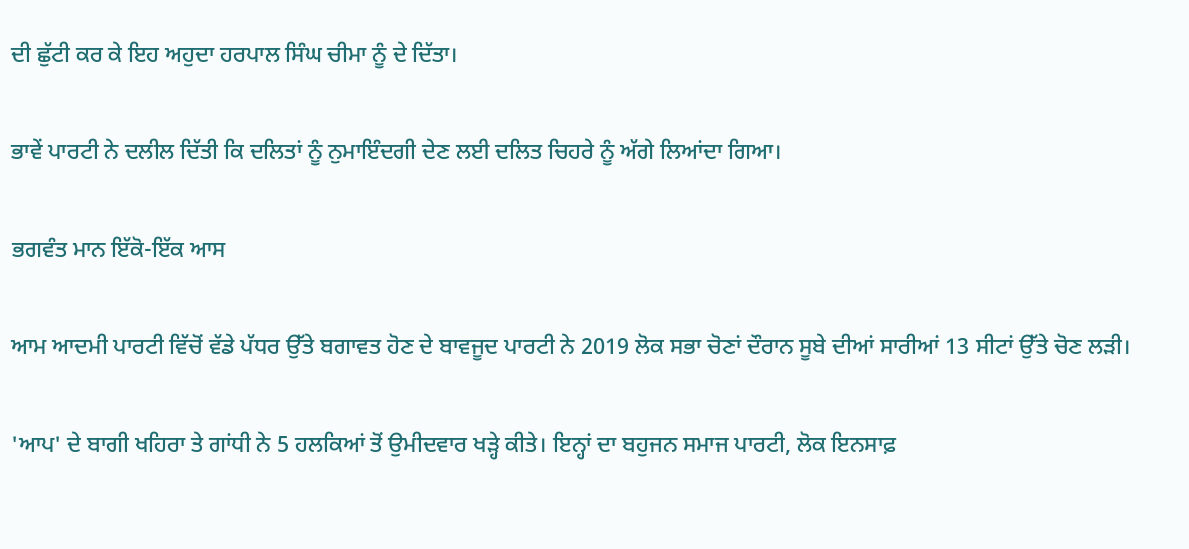ਦੀ ਛੁੱਟੀ ਕਰ ਕੇ ਇਹ ਅਹੁਦਾ ਹਰਪਾਲ ਸਿੰਘ ਚੀਮਾ ਨੂੰ ਦੇ ਦਿੱਤਾ।

ਭਾਵੇਂ ਪਾਰਟੀ ਨੇ ਦਲੀਲ ਦਿੱਤੀ ਕਿ ਦਲਿਤਾਂ ਨੂੰ ਨੁਮਾਇੰਦਗੀ ਦੇਣ ਲਈ ਦਲਿਤ ਚਿਹਰੇ ਨੂੰ ਅੱਗੇ ਲਿਆਂਦਾ ਗਿਆ।

ਭਗਵੰਤ ਮਾਨ ਇੱਕੋ-ਇੱਕ ਆਸ

ਆਮ ਆਦਮੀ ਪਾਰਟੀ ਵਿੱਚੋਂ ਵੱਡੇ ਪੱਧਰ ਉੱਤੇ ਬਗਾਵਤ ਹੋਣ ਦੇ ਬਾਵਜੂਦ ਪਾਰਟੀ ਨੇ 2019 ਲੋਕ ਸਭਾ ਚੋਣਾਂ ਦੌਰਾਨ ਸੂਬੇ ਦੀਆਂ ਸਾਰੀਆਂ 13 ਸੀਟਾਂ ਉੱਤੇ ਚੋਣ ਲੜੀ।

'ਆਪ' ਦੇ ਬਾਗੀ ਖਹਿਰਾ ਤੇ ਗਾਂਧੀ ਨੇ 5 ਹਲਕਿਆਂ ਤੋਂ ਉਮੀਦਵਾਰ ਖੜ੍ਹੇ ਕੀਤੇ। ਇਨ੍ਹਾਂ ਦਾ ਬਹੁਜਨ ਸਮਾਜ ਪਾਰਟੀ, ਲੋਕ ਇਨਸਾਫ਼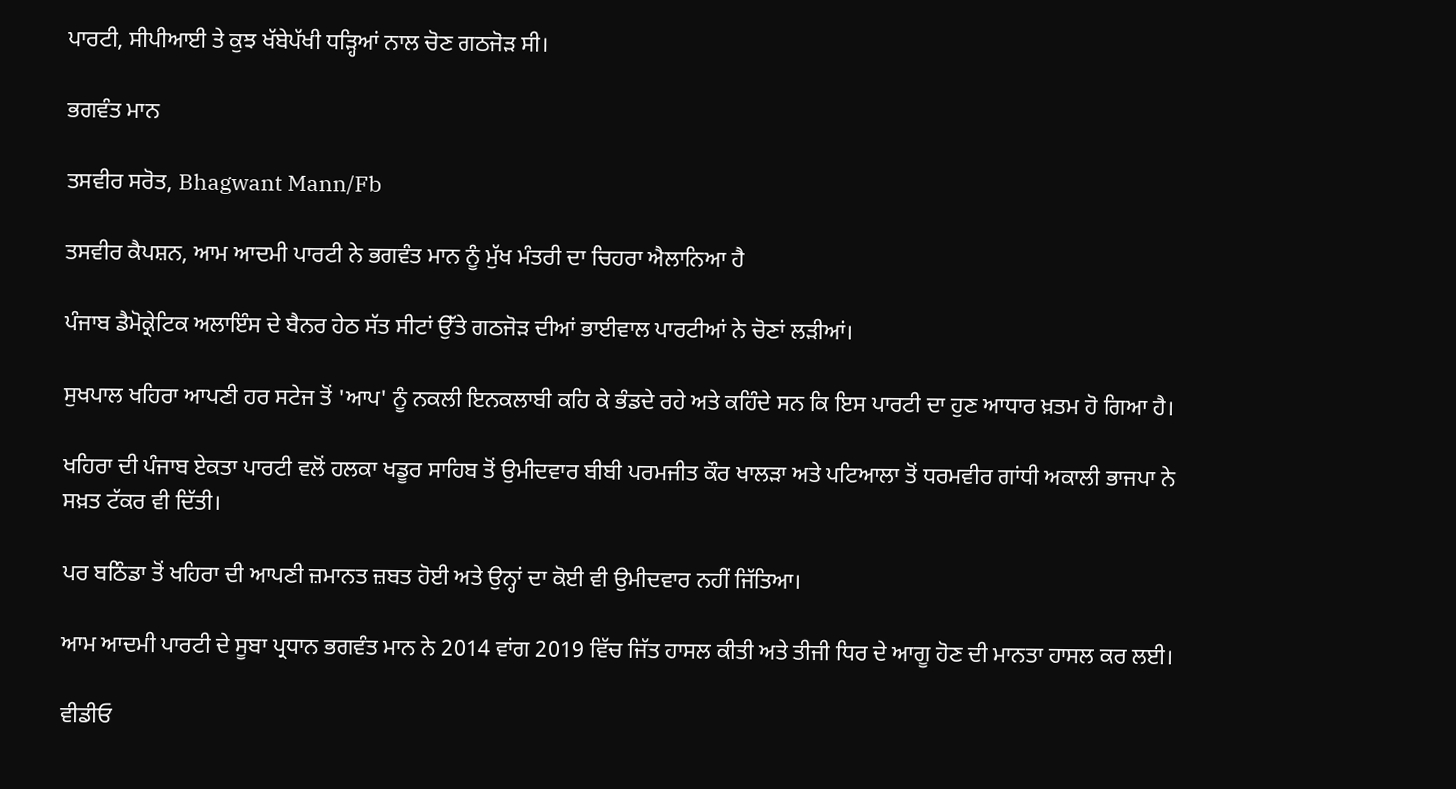ਪਾਰਟੀ, ਸੀਪੀਆਈ ਤੇ ਕੁਝ ਖੱਬੇਪੱਖੀ ਧੜ੍ਹਿਆਂ ਨਾਲ ਚੋਣ ਗਠਜੋੜ ਸੀ।

ਭਗਵੰਤ ਮਾਨ

ਤਸਵੀਰ ਸਰੋਤ, Bhagwant Mann/Fb

ਤਸਵੀਰ ਕੈਪਸ਼ਨ, ਆਮ ਆਦਮੀ ਪਾਰਟੀ ਨੇ ਭਗਵੰਤ ਮਾਨ ਨੂੰ ਮੁੱਖ ਮੰਤਰੀ ਦਾ ਚਿਹਰਾ ਐਲਾਨਿਆ ਹੈ

ਪੰਜਾਬ ਡੈਮੋਕ੍ਰੇਟਿਕ ਅਲਾਇੰਸ ਦੇ ਬੈਨਰ ਹੇਠ ਸੱਤ ਸੀਟਾਂ ਉੱਤੇ ਗਠਜੋੜ ਦੀਆਂ ਭਾਈਵਾਲ ਪਾਰਟੀਆਂ ਨੇ ਚੋਣਾਂ ਲੜੀਆਂ।

ਸੁਖਪਾਲ ਖਹਿਰਾ ਆਪਣੀ ਹਰ ਸਟੇਜ ਤੋਂ 'ਆਪ' ਨੂੰ ਨਕਲੀ ਇਨਕਲਾਬੀ ਕਹਿ ਕੇ ਭੰਡਦੇ ਰਹੇ ਅਤੇ ਕਹਿੰਦੇ ਸਨ ਕਿ ਇਸ ਪਾਰਟੀ ਦਾ ਹੁਣ ਆਧਾਰ ਖ਼ਤਮ ਹੋ ਗਿਆ ਹੈ।

ਖਹਿਰਾ ਦੀ ਪੰਜਾਬ ਏਕਤਾ ਪਾਰਟੀ ਵਲੋਂ ਹਲਕਾ ਖਡੂਰ ਸਾਹਿਬ ਤੋਂ ਉਮੀਦਵਾਰ ਬੀਬੀ ਪਰਮਜੀਤ ਕੌਰ ਖਾਲੜਾ ਅਤੇ ਪਟਿਆਲਾ ਤੋਂ ਧਰਮਵੀਰ ਗਾਂਧੀ ਅਕਾਲੀ ਭਾਜਪਾ ਨੇ ਸਖ਼ਤ ਟੱਕਰ ਵੀ ਦਿੱਤੀ।

ਪਰ ਬਠਿੰਡਾ ਤੋਂ ਖਹਿਰਾ ਦੀ ਆਪਣੀ ਜ਼ਮਾਨਤ ਜ਼ਬਤ ਹੋਈ ਅਤੇ ਉਨ੍ਹਾਂ ਦਾ ਕੋਈ ਵੀ ਉਮੀਦਵਾਰ ਨਹੀਂ ਜਿੱਤਿਆ।

ਆਮ ਆਦਮੀ ਪਾਰਟੀ ਦੇ ਸੂਬਾ ਪ੍ਰਧਾਨ ਭਗਵੰਤ ਮਾਨ ਨੇ 2014 ਵਾਂਗ 2019 ਵਿੱਚ ਜਿੱਤ ਹਾਸਲ ਕੀਤੀ ਅਤੇ ਤੀਜੀ ਧਿਰ ਦੇ ਆਗੂ ਹੋਣ ਦੀ ਮਾਨਤਾ ਹਾਸਲ ਕਰ ਲਈ।

ਵੀਡੀਓ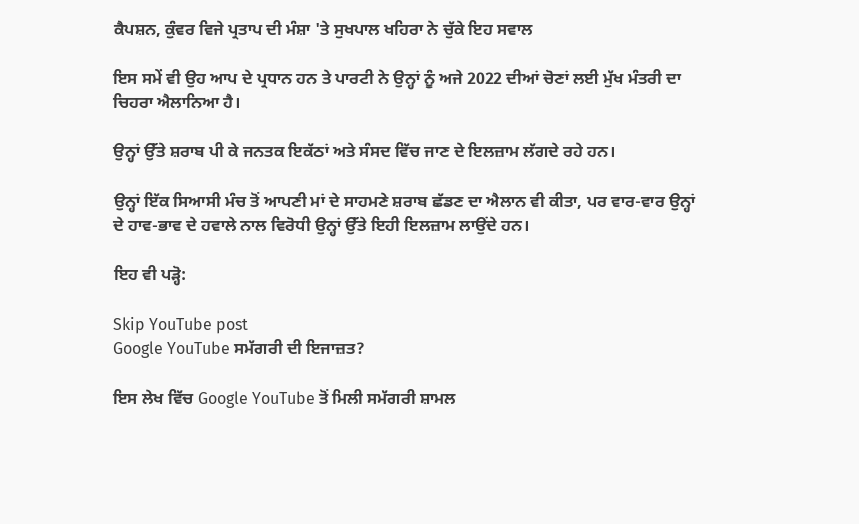ਕੈਪਸ਼ਨ, ਕੁੰਵਰ ਵਿਜੇ ਪ੍ਰਤਾਪ ਦੀ ਮੰਸ਼ਾ 'ਤੇ ਸੁਖਪਾਲ ਖਹਿਰਾ ਨੇ ਚੁੱਕੇ ਇਹ ਸਵਾਲ

ਇਸ ਸਮੇਂ ਵੀ ਉਹ ਆਪ ਦੇ ਪ੍ਰਧਾਨ ਹਨ ਤੇ ਪਾਰਟੀ ਨੇ ਉਨ੍ਹਾਂ ਨੂੰ ਅਜੇ 2022 ਦੀਆਂ ਚੋਣਾਂ ਲਈ ਮੁੱਖ ਮੰਤਰੀ ਦਾ ਚਿਹਰਾ ਐਲਾਨਿਆ ਹੈ।

ਉਨ੍ਹਾਂ ਉੱਤੇ ਸ਼ਰਾਬ ਪੀ ਕੇ ਜਨਤਕ ਇਕੱਠਾਂ ਅਤੇ ਸੰਸਦ ਵਿੱਚ ਜਾਣ ਦੇ ਇਲਜ਼ਾਮ ਲੱਗਦੇ ਰਹੇ ਹਨ।

ਉਨ੍ਹਾਂ ਇੱਕ ਸਿਆਸੀ ਮੰਚ ਤੋਂ ਆਪਣੀ ਮਾਂ ਦੇ ਸਾਹਮਣੇ ਸ਼ਰਾਬ ਛੱਡਣ ਦਾ ਐਲਾਨ ਵੀ ਕੀਤਾ, ਪਰ ਵਾਰ-ਵਾਰ ਉਨ੍ਹਾਂ ਦੇ ਹਾਵ-ਭਾਵ ਦੇ ਹਵਾਲੇ ਨਾਲ ਵਿਰੋਧੀ ਉਨ੍ਹਾਂ ਉੱਤੇ ਇਹੀ ਇਲਜ਼ਾਮ ਲਾਉਂਦੇ ਹਨ।

ਇਹ ਵੀ ਪੜ੍ਹੋ:

Skip YouTube post
Google YouTube ਸਮੱਗਰੀ ਦੀ ਇਜਾਜ਼ਤ?

ਇਸ ਲੇਖ ਵਿੱਚ Google YouTube ਤੋਂ ਮਿਲੀ ਸਮੱਗਰੀ ਸ਼ਾਮਲ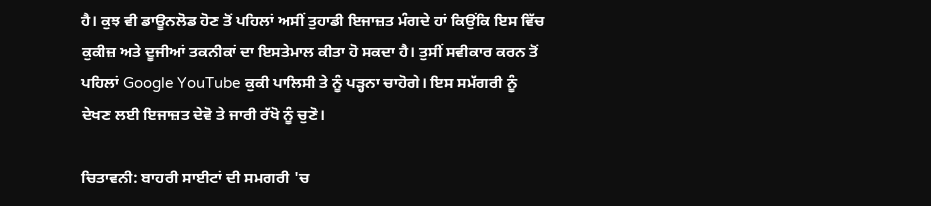ਹੈ। ਕੁਝ ਵੀ ਡਾਊਨਲੋਡ ਹੋਣ ਤੋਂ ਪਹਿਲਾਂ ਅਸੀਂ ਤੁਹਾਡੀ ਇਜਾਜ਼ਤ ਮੰਗਦੇ ਹਾਂ ਕਿਉਂਕਿ ਇਸ ਵਿੱਚ ਕੁਕੀਜ਼ ਅਤੇ ਦੂਜੀਆਂ ਤਕਨੀਕਾਂ ਦਾ ਇਸਤੇਮਾਲ ਕੀਤਾ ਹੋ ਸਕਦਾ ਹੈ। ਤੁਸੀਂ ਸਵੀਕਾਰ ਕਰਨ ਤੋਂ ਪਹਿਲਾਂ Google YouTube ਕੁਕੀ ਪਾਲਿਸੀ ਤੇ ਨੂੰ ਪੜ੍ਹਨਾ ਚਾਹੋਗੇ। ਇਸ ਸਮੱਗਰੀ ਨੂੰ ਦੇਖਣ ਲਈ ਇਜਾਜ਼ਤ ਦੇਵੋ ਤੇ ਜਾਰੀ ਰੱਖੋ ਨੂੰ ਚੁਣੋ।

ਚਿਤਾਵਨੀ: ਬਾਹਰੀ ਸਾਈਟਾਂ ਦੀ ਸਮਗਰੀ 'ਚ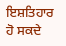ਇਸ਼ਤਿਹਾਰ ਹੋ ਸਕਦੇ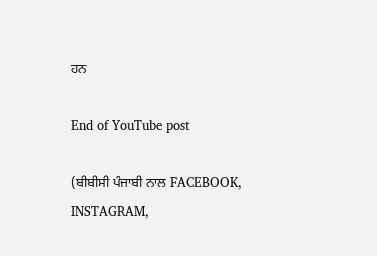ਹਨ

End of YouTube post

(ਬੀਬੀਸੀ ਪੰਜਾਬੀ ਨਾਲ FACEBOOK, INSTAGRAM,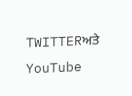TWITTERਅਤੇ YouTube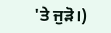'ਤੇ ਜੁੜੋ।)